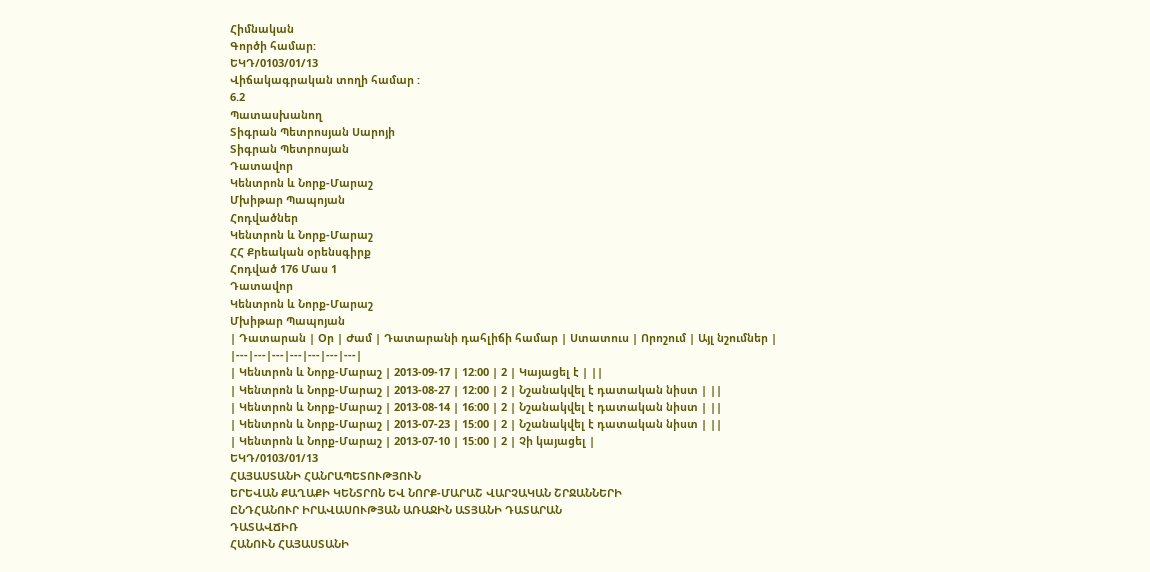Հիմնական
Գործի համար:
ԵԿԴ/0103/01/13
Վիճակագրական տողի համար :
6.2
Պատասխանող
Տիգրան Պետրոսյան Սարոյի
Տիգրան Պետրոսյան
Դատավոր
Կենտրոն և Նորք-Մարաշ
Մխիթար Պապոյան
Հոդվածներ
Կենտրոն և Նորք-Մարաշ
ՀՀ Քրեական օրենսգիրք
Հոդված 176 Մաս 1
Դատավոր
Կենտրոն և Նորք-Մարաշ
Մխիթար Պապոյան
| Դատարան | Օր | Ժամ | Դատարանի դահլիճի համար | Ստատուս | Որոշում | Այլ նշումներ |
|---|---|---|---|---|---|---|
| Կենտրոն և Նորք-Մարաշ | 2013-09-17 | 12:00 | 2 | Կայացել է | ||
| Կենտրոն և Նորք-Մարաշ | 2013-08-27 | 12:00 | 2 | Նշանակվել է դատական նիստ | ||
| Կենտրոն և Նորք-Մարաշ | 2013-08-14 | 16:00 | 2 | Նշանակվել է դատական նիստ | ||
| Կենտրոն և Նորք-Մարաշ | 2013-07-23 | 15:00 | 2 | Նշանակվել է դատական նիստ | ||
| Կենտրոն և Նորք-Մարաշ | 2013-07-10 | 15:00 | 2 | Չի կայացել |
ԵԿԴ/0103/01/13
ՀԱՅԱՍՏԱՆԻ ՀԱՆՐԱՊԵՏՈՒԹՅՈՒՆ
ԵՐԵՎԱՆ ՔԱՂԱՔԻ ԿԵՆՏՐՈՆ ԵՎ ՆՈՐՔ-ՄԱՐԱՇ ՎԱՐՉԱԿԱՆ ՇՐՋԱՆՆԵՐԻ
ԸՆԴՀԱՆՈՒՐ ԻՐԱՎԱՍՈՒԹՅԱՆ ԱՌԱՋԻՆ ԱՏՅԱՆԻ ԴԱՏԱՐԱՆ
ԴԱՏԱՎՃԻՌ
ՀԱՆՈՒՆ ՀԱՅԱՍՏԱՆԻ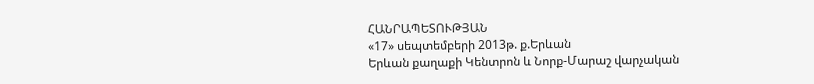ՀԱՆՐԱՊԵՏՈՒԹՅԱՆ
«17» սեպտեմբերի 2013թ. ք.Երևան
Երևան քաղաքի Կենտրոն և Նորք-Մարաշ վարչական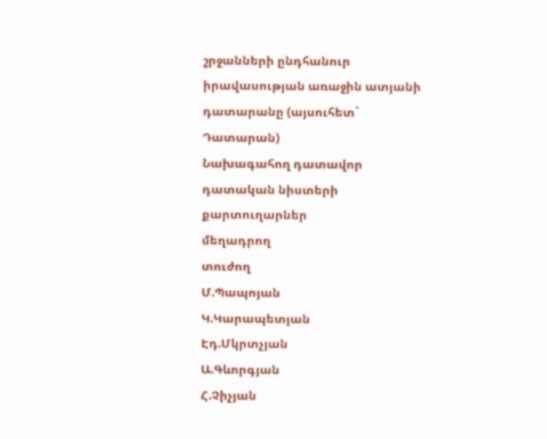շրջանների ընդհանուր իրավասության առաջին ատյանի դատարանը (այսուհետ` Դատարան)
Նախագահող դատավոր
դատական նիստերի քարտուղարներ
մեղադրող
տուժող
Մ.Պապոյան
Կ.Կարապետյան
Էդ.Մկրտչյան
Ա.Գևորգյան
Հ.Չիչյան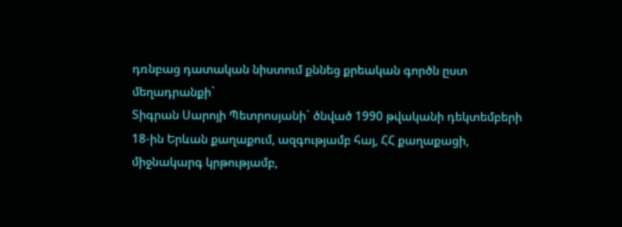դռնբաց դատական նիստում քննեց քրեական գործն ըստ մեղադրանքի`
Տիգրան Սարոյի Պետրոսյանի` ծնված 1990 թվականի դեկտեմբերի 18-ին Երևան քաղաքում, ազգությամբ հայ, ՀՀ քաղաքացի, միջնակարգ կրթությամբ,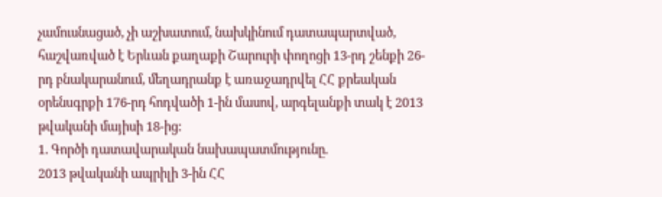չամուսնացած, չի աշխատում, նախկինում դատապարտված, հաշվառված է Երևան քաղաքի Շարուրի փողոցի 13-րդ շենքի 26-րդ բնակարանում, մեղադրանք է առաջադրվել ՀՀ քրեական օրենսգրքի 176-րդ հոդվածի 1-ին մասով, արգելանքի տակ է 2013 թվականի մայիսի 18-ից:
1. Գործի դատավարական նախապատմությունը.
2013 թվականի ապրիլի 3-ին ՀՀ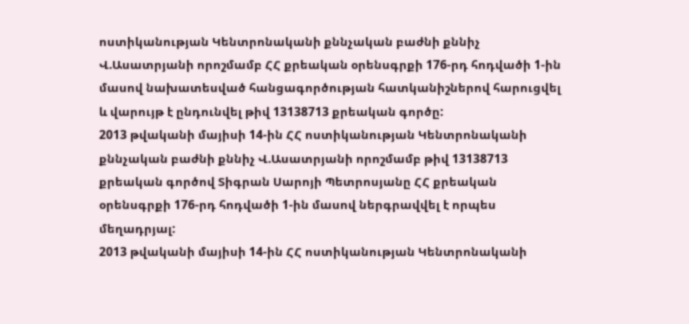ոստիկանության Կենտրոնականի քննչական բաժնի քննիչ Վ.Ասատրյանի որոշմամբ ՀՀ քրեական օրենսգրքի 176-րդ հոդվածի 1-ին մասով նախատեսված հանցագործության հատկանիշներով հարուցվել և վարույթ է ընդունվել թիվ 13138713 քրեական գործը:
2013 թվականի մայիսի 14-ին ՀՀ ոստիկանության Կենտրոնականի քննչական բաժնի քննիչ Վ.Ասատրյանի որոշմամբ թիվ 13138713 քրեական գործով Տիգրան Սարոյի Պետրոսյանը ՀՀ քրեական օրենսգրքի 176-րդ հոդվածի 1-ին մասով ներգրավվել է որպես մեղադրյալ:
2013 թվականի մայիսի 14-ին ՀՀ ոստիկանության Կենտրոնականի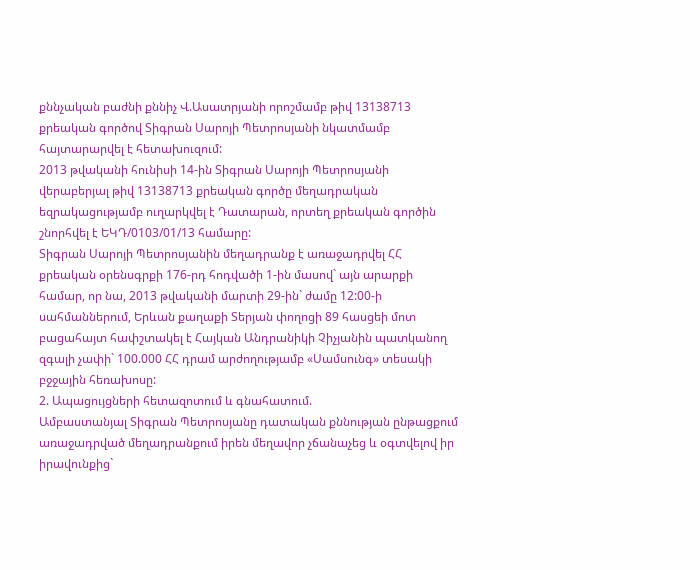քննչական բաժնի քննիչ Վ.Ասատրյանի որոշմամբ թիվ 13138713 քրեական գործով Տիգրան Սարոյի Պետրոսյանի նկատմամբ հայտարարվել է հետախուզում:
2013 թվականի հունիսի 14-ին Տիգրան Սարոյի Պետրոսյանի վերաբերյալ թիվ 13138713 քրեական գործը մեղադրական եզրակացությամբ ուղարկվել է Դատարան, որտեղ քրեական գործին շնորհվել է ԵԿԴ/0103/01/13 համարը:
Տիգրան Սարոյի Պետրոսյանին մեղադրանք է առաջադրվել ՀՀ քրեական օրենսգրքի 176-րդ հոդվածի 1-ին մասով` այն արարքի համար, որ նա, 2013 թվականի մարտի 29-ին` ժամը 12:00-ի սահմաններում, Երևան քաղաքի Տերյան փողոցի 89 հասցեի մոտ բացահայտ հափշտակել է Հայկան Անդրանիկի Չիչյանին պատկանող զգալի չափի` 100.000 ՀՀ դրամ արժողությամբ «Սամսունգ» տեսակի բջջային հեռախոսը:
2. Ապացույցների հետազոտում և գնահատում.
Ամբաստանյալ Տիգրան Պետրոսյանը դատական քննության ընթացքում առաջադրված մեղադրանքում իրեն մեղավոր չճանաչեց և օգտվելով իր իրավունքից`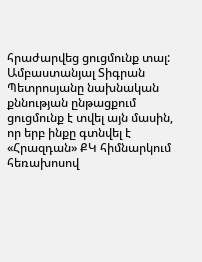հրաժարվեց ցուցմունք տալ:
Ամբաստանյալ Տիգրան Պետրոսյանը նախնական քննության ընթացքում ցուցմունք է տվել այն մասին, որ երբ ինքը գտնվել է «Հրազդան» ՔԿ հիմնարկում հեռախոսով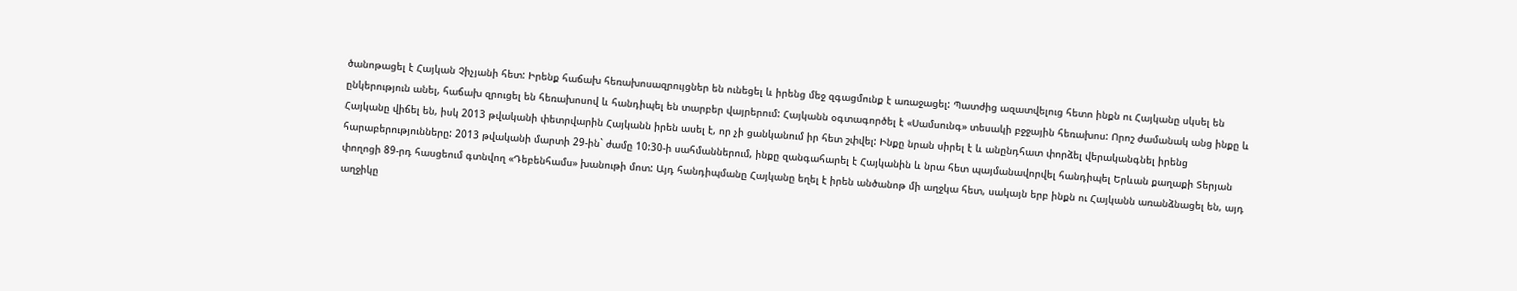ծանոթացել է Հայկան Չիչյանի հետ: Իրենք հաճախ հեռախոսազրույցներ են ունեցել և իրենց մեջ զգացմունք է առաջացել: Պատժից ազատվելուց հետո ինքն ու Հայկանը սկսել են ընկերություն անել, հաճախ զրուցել են հեռախոսով և հանդիպել են տարբեր վայրերում: Հայկանն օգտագործել է «Սամսունգ» տեսակի բջջային հեռախոս: Որոշ ժամանակ անց ինքը և Հայկանը վիճել են, իսկ 2013 թվականի փետրվարին Հայկանն իրեն ասել է, որ չի ցանկանում իր հետ շփվել: Ինքը նրան սիրել է և անընդհատ փորձել վերականգնել իրենց հարաբերությունները: 2013 թվականի մարտի 29-ին` ժամը 10:30-ի սահմաններում, ինքը զանգահարել է Հայկանին և նրա հետ պայմանավորվել հանդիպել Երևան քաղաքի Տերյան փողոցի 89-րդ հասցեում գտնվող «Դեբենհամս» խանութի մոտ: Այդ հանդիպմանը Հայկանը եղել է իրեն անծանոթ մի աղջկա հետ, սակայն երբ ինքն ու Հայկանն առանձնացել են, այդ աղջիկը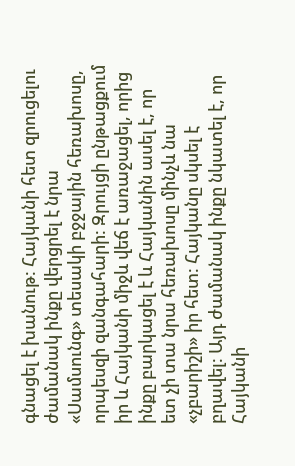գնացել է խանութ: Հայկանի հետ զրուցելու ժամանակ ինքը վերցրել է նրա «Սամսունգ» տեսակի բջջային հեռախոսը, որպեսզի զանգահարի: Զրույցի ընթացքում իր և Հայկանի միջև վեճ է առաջացել, որից ինքը բարկացել է և Հայկանին ասել է, որ ետ չի տա նրա հեռախոսը մինչև նա «չբարիշի» իր հետ: Հայկանը սկսել է բղավել: Այդ ժամանակ ինքը նկատել է, որ Հայկանի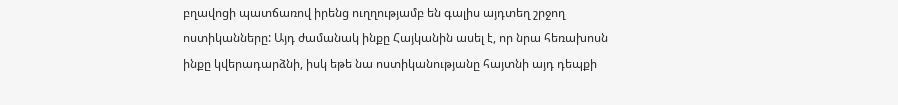բղավոցի պատճառով իրենց ուղղությամբ են գալիս այդտեղ շրջող ոստիկանները: Այդ ժամանակ ինքը Հայկանին ասել է, որ նրա հեռախոսն ինքը կվերադարձնի, իսկ եթե նա ոստիկանությանը հայտնի այդ դեպքի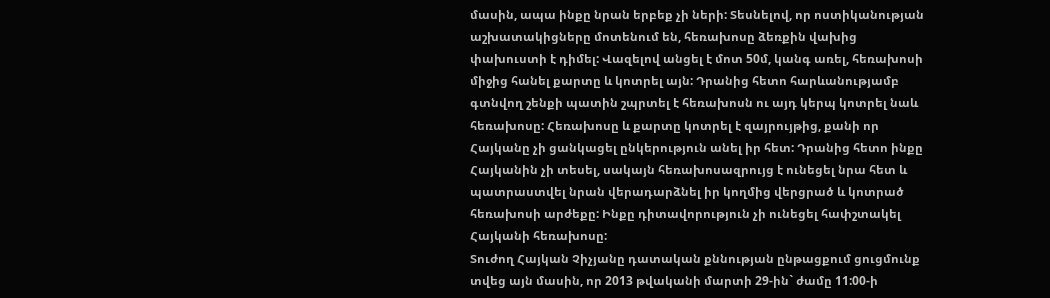մասին, ապա ինքը նրան երբեք չի ների: Տեսնելով, որ ոստիկանության աշխատակիցները մոտենում են, հեռախոսը ձեռքին վախից փախուստի է դիմել: Վազելով անցել է մոտ 50մ, կանգ առել, հեռախոսի միջից հանել քարտը և կոտրել այն: Դրանից հետո հարևանությամբ գտնվող շենքի պատին շպրտել է հեռախոսն ու այդ կերպ կոտրել նաև հեռախոսը: Հեռախոսը և քարտը կոտրել է զայրույթից, քանի որ Հայկանը չի ցանկացել ընկերություն անել իր հետ: Դրանից հետո ինքը Հայկանին չի տեսել, սակայն հեռախոսազրույց է ունեցել նրա հետ և պատրաստվել նրան վերադարձնել իր կողմից վերցրած և կոտրած հեռախոսի արժեքը: Ինքը դիտավորություն չի ունեցել հափշտակել Հայկանի հեռախոսը:
Տուժող Հայկան Չիչյանը դատական քննության ընթացքում ցուցմունք տվեց այն մասին, որ 2013 թվականի մարտի 29-ին` ժամը 11:00-ի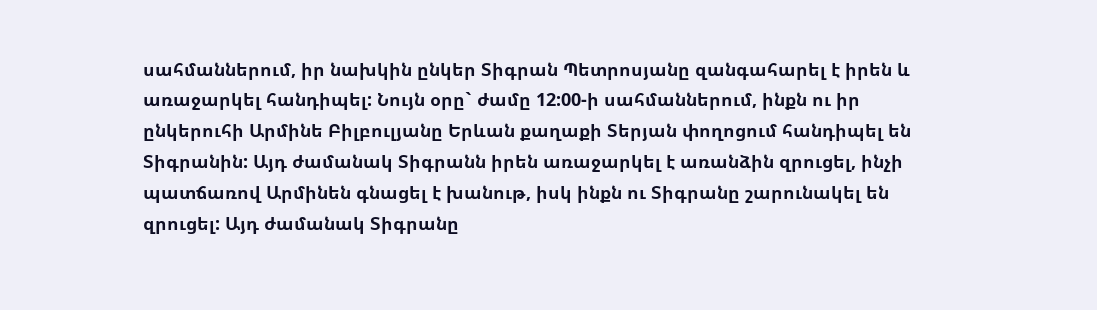սահմաններում, իր նախկին ընկեր Տիգրան Պետրոսյանը զանգահարել է իրեն և առաջարկել հանդիպել: Նույն օրը` ժամը 12:00-ի սահմաններում, ինքն ու իր ընկերուհի Արմինե Բիլբուլյանը Երևան քաղաքի Տերյան փողոցում հանդիպել են Տիգրանին: Այդ ժամանակ Տիգրանն իրեն առաջարկել է առանձին զրուցել, ինչի պատճառով Արմինեն գնացել է խանութ, իսկ ինքն ու Տիգրանը շարունակել են զրուցել: Այդ ժամանակ Տիգրանը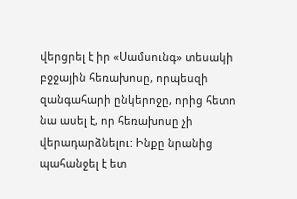վերցրել է իր «Սամսունգ» տեսակի բջջային հեռախոսը, որպեսզի զանգահարի ընկերոջը, որից հետո նա ասել է, որ հեռախոսը չի վերադարձնելու: Ինքը նրանից պահանջել է ետ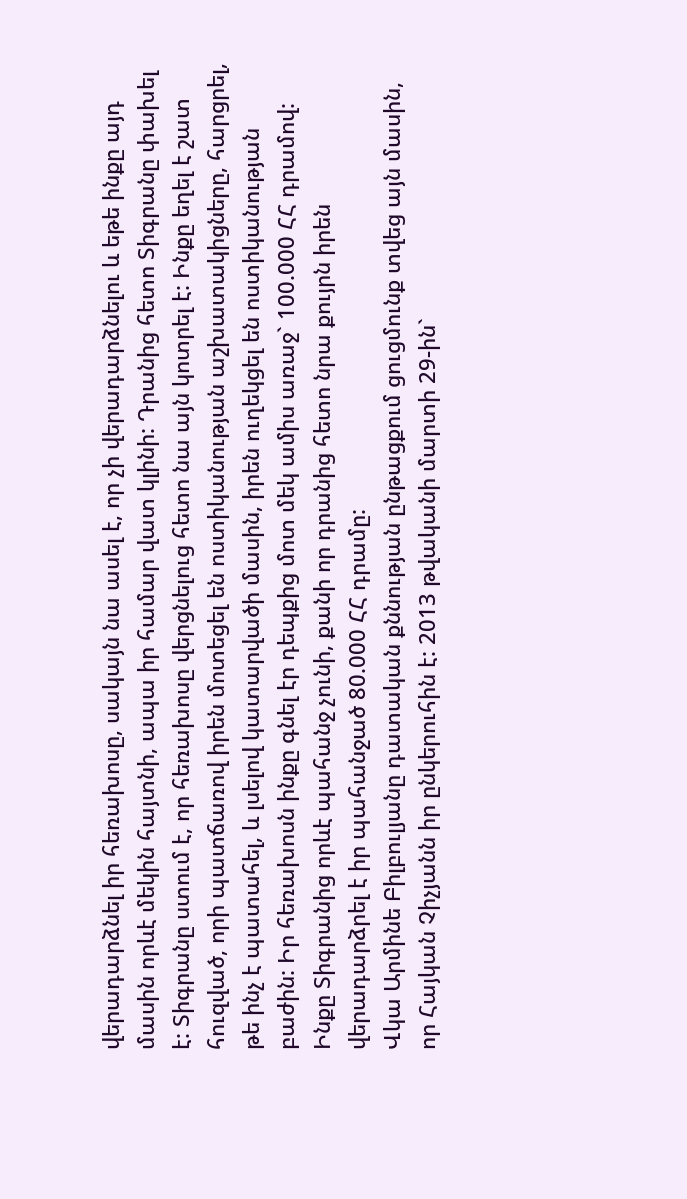վերադարձնել իր հեռախոսը, սակայն նա ասել է, որ չի վերադարձնելու և եթե ինքը այդ մասին որևէ մեկին հայտնի, ապա իր համար վատ կլինի: Դրանից հետո Տիգրանը փախել է: Տիգրանը ստում է, որ հեռախոսը վերցնելուց հետո նա այն կոտրել է: Ինքը եղել է շատ հուզված, որի պատճառով իրեն մոտեցել են ոստիկանության աշխատակիցները, հարցրել, թե ինչ է պատահել, և լսելով կատարվածի մասին, իրեն ուղեկցել են ոստիկանության բաժին: Իր հեռախոսն ինքը գնել էր դեպքից մոտ մեկ ամիս առաջ` 100.000 ՀՀ դրամով: Ինքը Տիգրանից որևէ պահանջ չունի, քանի որ դրանից հետո նրա քույրն իրեն վերադարձրել է իր պահանջած 80.000 ՀՀ դրամը:
Վկա Արմինե Բիլբուլյանը դատական քննության ընթացքում ցուցմունք տվեց այն մասին, որ Հայկան Չիչյանն իր ընկերուհին է: 2013 թվականի մարտի 29-ին`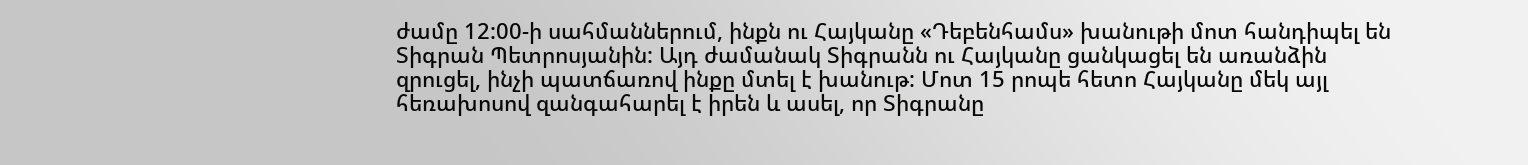ժամը 12:00-ի սահմաններում, ինքն ու Հայկանը «Դեբենհամս» խանութի մոտ հանդիպել են Տիգրան Պետրոսյանին: Այդ ժամանակ Տիգրանն ու Հայկանը ցանկացել են առանձին զրուցել, ինչի պատճառով ինքը մտել է խանութ: Մոտ 15 րոպե հետո Հայկանը մեկ այլ հեռախոսով զանգահարել է իրեն և ասել, որ Տիգրանը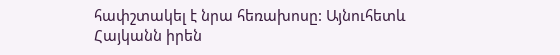հափշտակել է նրա հեռախոսը: Այնուհետև Հայկանն իրեն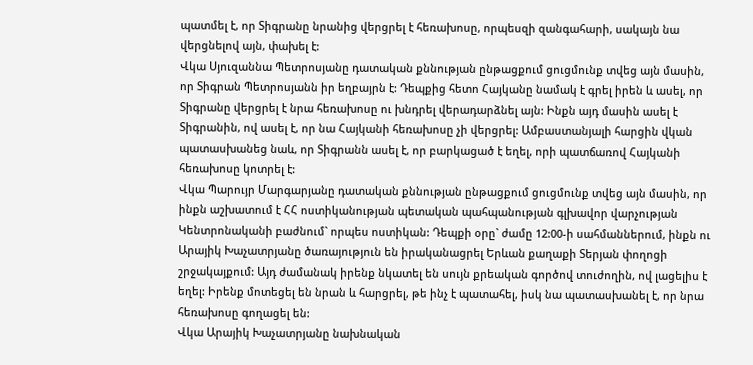պատմել է, որ Տիգրանը նրանից վերցրել է հեռախոսը, որպեսզի զանգահարի, սակայն նա վերցնելով այն, փախել է:
Վկա Սյուզաննա Պետրոսյանը դատական քննության ընթացքում ցուցմունք տվեց այն մասին, որ Տիգրան Պետրոսյանն իր եղբայրն է: Դեպքից հետո Հայկանը նամակ է գրել իրեն և ասել, որ Տիգրանը վերցրել է նրա հեռախոսը ու խնդրել վերադարձնել այն: Ինքն այդ մասին ասել է Տիգրանին, ով ասել է, որ նա Հայկանի հեռախոսը չի վերցրել: Ամբաստանյալի հարցին վկան պատասխանեց նաև, որ Տիգրանն ասել է, որ բարկացած է եղել, որի պատճառով Հայկանի հեռախոսը կոտրել է:
Վկա Պարույր Մարգարյանը դատական քննության ընթացքում ցուցմունք տվեց այն մասին, որ ինքն աշխատում է ՀՀ ոստիկանության պետական պահպանության գլխավոր վարչության Կենտրոնականի բաժնում` որպես ոստիկան: Դեպքի օրը` ժամը 12:00-ի սահմաններում, ինքն ու Արայիկ Խաչատրյանը ծառայություն են իրականացրել Երևան քաղաքի Տերյան փողոցի շրջակայքում: Այդ ժամանակ իրենք նկատել են սույն քրեական գործով տուժողին, ով լացելիս է եղել: Իրենք մոտեցել են նրան և հարցրել, թե ինչ է պատահել, իսկ նա պատասխանել է, որ նրա հեռախոսը գողացել են:
Վկա Արայիկ Խաչատրյանը նախնական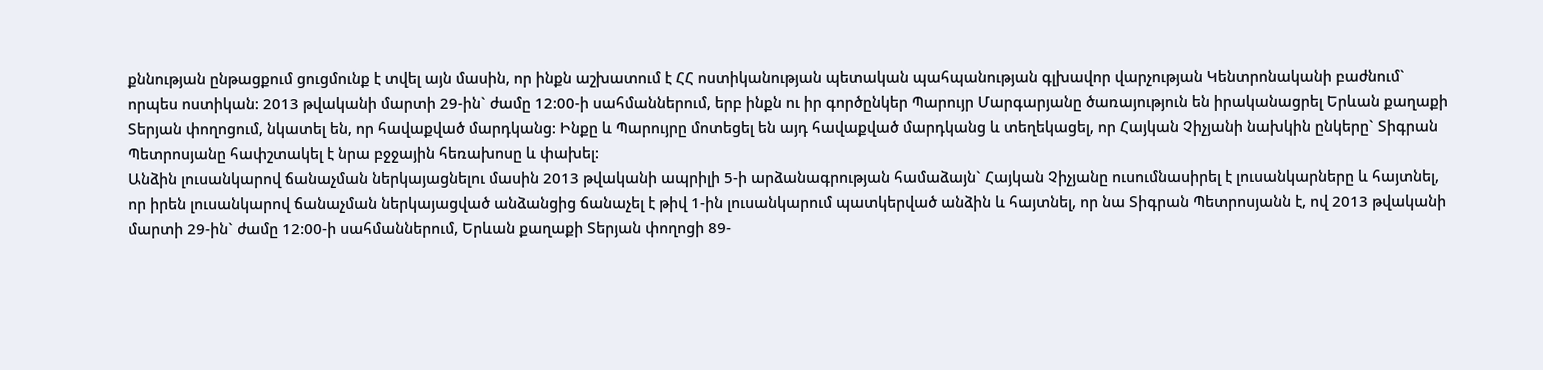քննության ընթացքում ցուցմունք է տվել այն մասին, որ ինքն աշխատում է ՀՀ ոստիկանության պետական պահպանության գլխավոր վարչության Կենտրոնականի բաժնում` որպես ոստիկան: 2013 թվականի մարտի 29-ին` ժամը 12:00-ի սահմաններում, երբ ինքն ու իր գործընկեր Պարույր Մարգարյանը ծառայություն են իրականացրել Երևան քաղաքի Տերյան փողոցում, նկատել են, որ հավաքված մարդկանց: Ինքը և Պարույրը մոտեցել են այդ հավաքված մարդկանց և տեղեկացել, որ Հայկան Չիչյանի նախկին ընկերը` Տիգրան Պետրոսյանը հափշտակել է նրա բջջային հեռախոսը և փախել:
Անձին լուսանկարով ճանաչման ներկայացնելու մասին 2013 թվականի ապրիլի 5-ի արձանագրության համաձայն` Հայկան Չիչյանը ուսումնասիրել է լուսանկարները և հայտնել, որ իրեն լուսանկարով ճանաչման ներկայացված անձանցից ճանաչել է թիվ 1-ին լուսանկարում պատկերված անձին և հայտնել, որ նա Տիգրան Պետրոսյանն է, ով 2013 թվականի մարտի 29-ին` ժամը 12:00-ի սահմաններում, Երևան քաղաքի Տերյան փողոցի 89-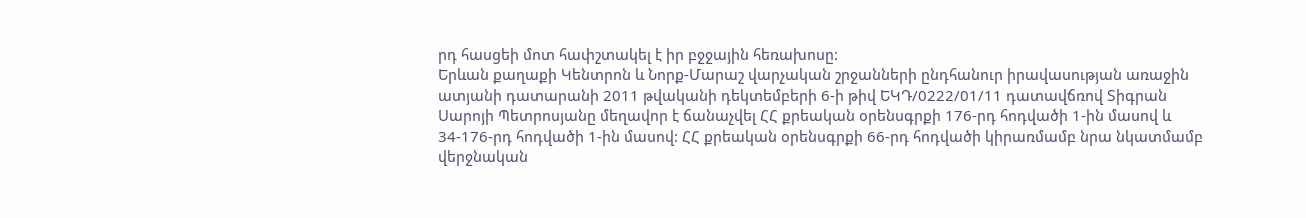րդ հասցեի մոտ հափշտակել է իր բջջային հեռախոսը:
Երևան քաղաքի Կենտրոն և Նորք-Մարաշ վարչական շրջանների ընդհանուր իրավասության առաջին ատյանի դատարանի 2011 թվականի դեկտեմբերի 6-ի թիվ ԵԿԴ/0222/01/11 դատավճռով Տիգրան Սարոյի Պետրոսյանը մեղավոր է ճանաչվել ՀՀ քրեական օրենսգրքի 176-րդ հոդվածի 1-ին մասով և 34-176-րդ հոդվածի 1-ին մասով: ՀՀ քրեական օրենսգրքի 66-րդ հոդվածի կիրառմամբ նրա նկատմամբ վերջնական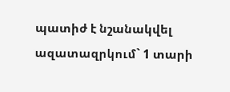պատիժ է նշանակվել ազատազրկում` 1 տարի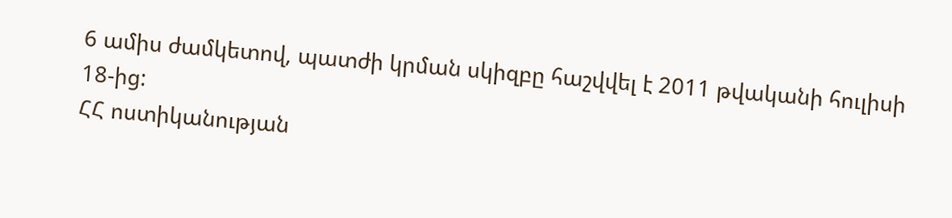6 ամիս ժամկետով, պատժի կրման սկիզբը հաշվվել է 2011 թվականի հուլիսի 18-ից:
ՀՀ ոստիկանության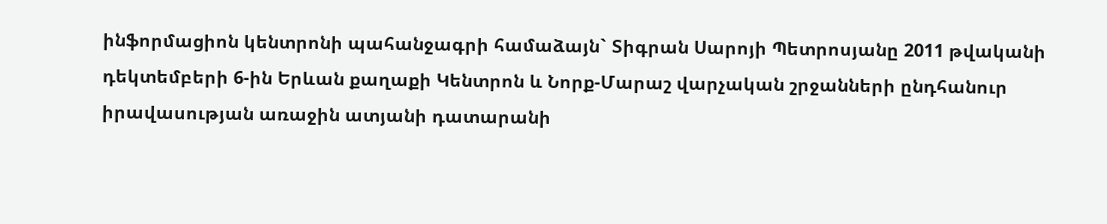ինֆորմացիոն կենտրոնի պահանջագրի համաձայն` Տիգրան Սարոյի Պետրոսյանը 2011 թվականի դեկտեմբերի 6-ին Երևան քաղաքի Կենտրոն և Նորք-Մարաշ վարչական շրջանների ընդհանուր իրավասության առաջին ատյանի դատարանի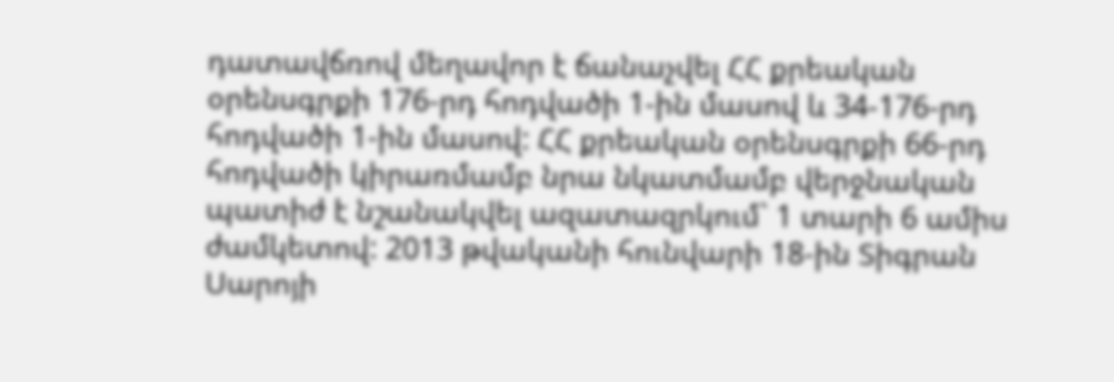դատավճռով մեղավոր է ճանաչվել ՀՀ քրեական օրենսգրքի 176-րդ հոդվածի 1-ին մասով և 34-176-րդ հոդվածի 1-ին մասով: ՀՀ քրեական օրենսգրքի 66-րդ հոդվածի կիրառմամբ նրա նկատմամբ վերջնական պատիժ է նշանակվել ազատազրկում` 1 տարի 6 ամիս ժամկետով: 2013 թվականի հունվարի 18-ին Տիգրան Սարոյի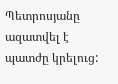Պետրոսյանը ազատվել է պատժը կրելուց: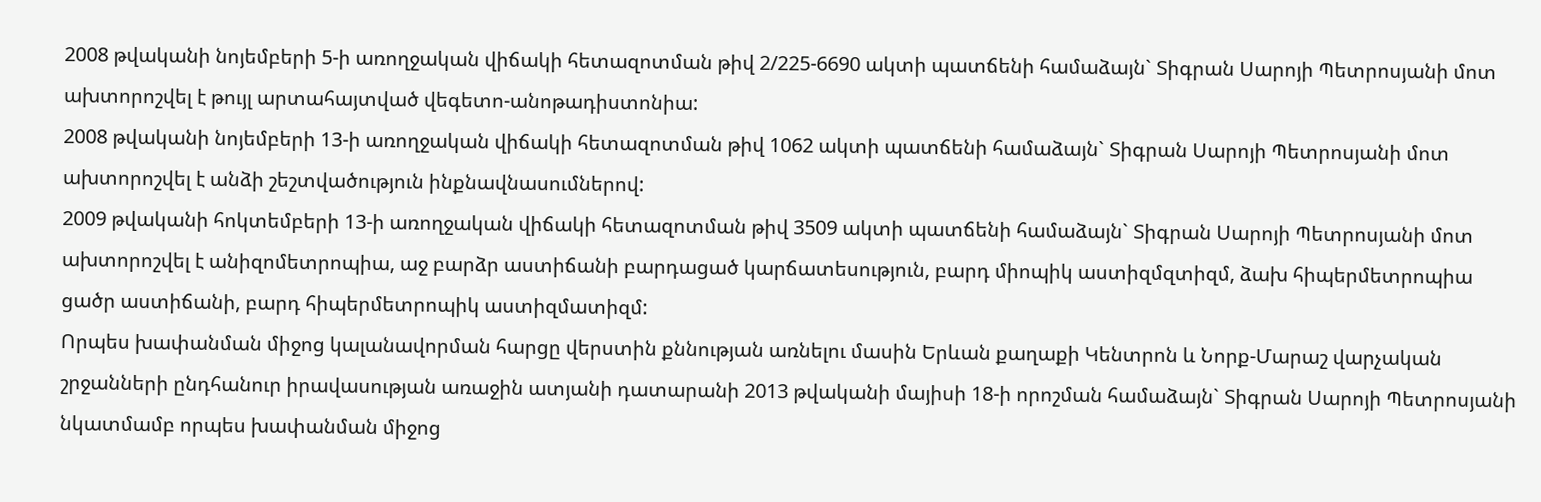2008 թվականի նոյեմբերի 5-ի առողջական վիճակի հետազոտման թիվ 2/225-6690 ակտի պատճենի համաձայն` Տիգրան Սարոյի Պետրոսյանի մոտ ախտորոշվել է թույլ արտահայտված վեգետո-անոթադիստոնիա:
2008 թվականի նոյեմբերի 13-ի առողջական վիճակի հետազոտման թիվ 1062 ակտի պատճենի համաձայն` Տիգրան Սարոյի Պետրոսյանի մոտ ախտորոշվել է անձի շեշտվածություն ինքնավնասումներով:
2009 թվականի հոկտեմբերի 13-ի առողջական վիճակի հետազոտման թիվ 3509 ակտի պատճենի համաձայն` Տիգրան Սարոյի Պետրոսյանի մոտ ախտորոշվել է անիզոմետրոպիա, աջ բարձր աստիճանի բարդացած կարճատեսություն, բարդ միոպիկ աստիզմզտիզմ, ձախ հիպերմետրոպիա ցածր աստիճանի, բարդ հիպերմետրոպիկ աստիզմատիզմ:
Որպես խափանման միջոց կալանավորման հարցը վերստին քննության առնելու մասին Երևան քաղաքի Կենտրոն և Նորք-Մարաշ վարչական շրջանների ընդհանուր իրավասության առաջին ատյանի դատարանի 2013 թվականի մայիսի 18-ի որոշման համաձայն` Տիգրան Սարոյի Պետրոսյանի նկատմամբ որպես խափանման միջոց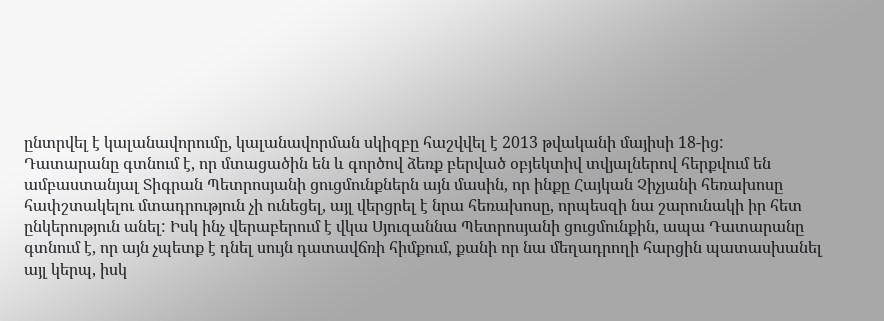ընտրվել է կալանավորումը, կալանավորման սկիզբը հաշվվել է 2013 թվականի մայիսի 18-ից:
Դատարանը գտնում է, որ մտացածին են և գործով ձեռք բերված օբյեկտիվ տվյալներով հերքվում են ամբաստանյալ Տիգրան Պետրոսյանի ցուցմունքներն այն մասին, որ ինքը Հայկան Չիչյանի հեռախոսը հափշտակելու մտադրություն չի ունեցել, այլ վերցրել է նրա հեռախոսը, որպեսզի նա շարունակի իր հետ ընկերություն անել: Իսկ ինչ վերաբերում է վկա Սյուզաննա Պետրոսյանի ցուցմունքին, ապա Դատարանը գտնում է, որ այն չպետք է դնել սույն դատավճռի հիմքում, քանի որ նա մեղադրողի հարցին պատասխանել այլ կերպ, իսկ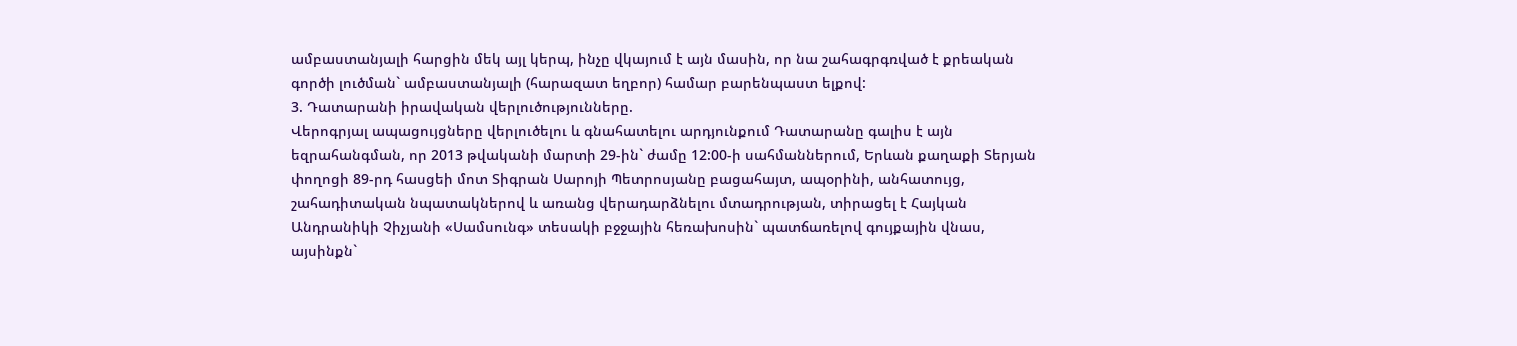ամբաստանյալի հարցին մեկ այլ կերպ, ինչը վկայում է այն մասին, որ նա շահագրգռված է քրեական գործի լուծման` ամբաստանյալի (հարազատ եղբոր) համար բարենպաստ ելքով:
3. Դատարանի իրավական վերլուծությունները.
Վերոգրյալ ապացույցները վերլուծելու և գնահատելու արդյունքում Դատարանը գալիս է այն եզրահանգման, որ 2013 թվականի մարտի 29-ին` ժամը 12:00-ի սահմաններում, Երևան քաղաքի Տերյան փողոցի 89-րդ հասցեի մոտ Տիգրան Սարոյի Պետրոսյանը բացահայտ, ապօրինի, անհատույց, շահադիտական նպատակներով և առանց վերադարձնելու մտադրության, տիրացել է Հայկան Անդրանիկի Չիչյանի «Սամսունգ» տեսակի բջջային հեռախոսին` պատճառելով գույքային վնաս, այսինքն`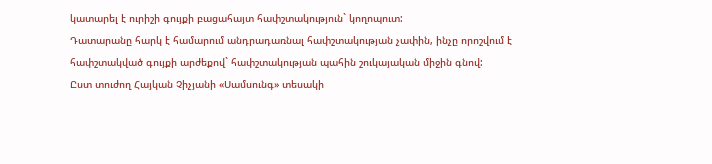կատարել է ուրիշի գույքի բացահայտ հափշտակություն` կողոպուտ:
Դատարանը հարկ է համարում անդրադառնալ հափշտակության չափին, ինչը որոշվում է հափշտակված գույքի արժեքով` հափշտակության պահին շուկայական միջին գնով:
Ըստ տուժող Հայկան Չիչյանի «Սամսունգ» տեսակի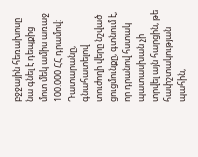բջջային հեռախոսը նա գնել է դեպքից մոտ մեկ ամիս առաջ 100.000 ՀՀ դրամով:
Դատարանը, գնահատելով տուժողի վերը նշված ցուցմունքը, գտնում է, որ դրանով հստակ պատասխան չի տրվել այն հարցին, թե հափշտակության պահին,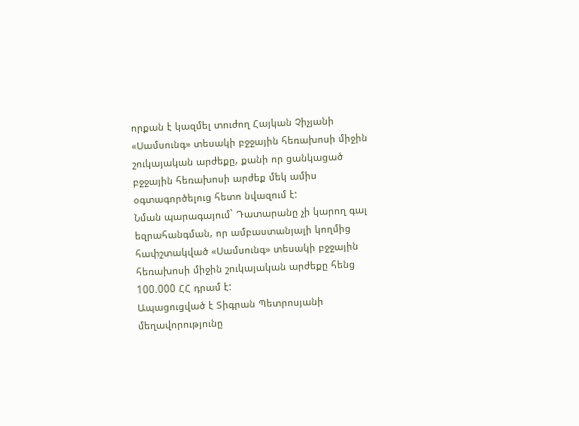որքան է կազմել տուժող Հայկան Չիչյանի «Սամսունգ» տեսակի բջջային հեռախոսի միջին շուկայական արժեքը, քանի որ ցանկացած բջջային հեռախոսի արժեք մեկ ամիս օգտագործելուց հետո նվազում է:
Նման պարագայում` Դատարանը չի կարող գալ եզրահանգման, որ ամբաստանյալի կողմից հափշտակված «Սամսունգ» տեսակի բջջային հեռախոսի միջին շուկայական արժեքը հենց 100.000 ՀՀ դրամ է:
Ապացուցված է Տիգրան Պետրոսյանի մեղավորությունը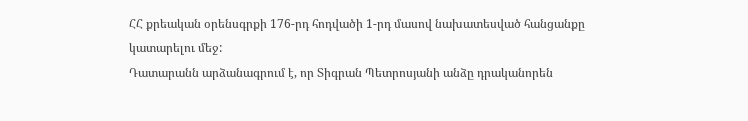ՀՀ քրեական օրենսգրքի 176-րդ հոդվածի 1-րդ մասով նախատեսված հանցանքը կատարելու մեջ:
Դատարանն արձանագրում է, որ Տիգրան Պետրոսյանի անձը դրականորեն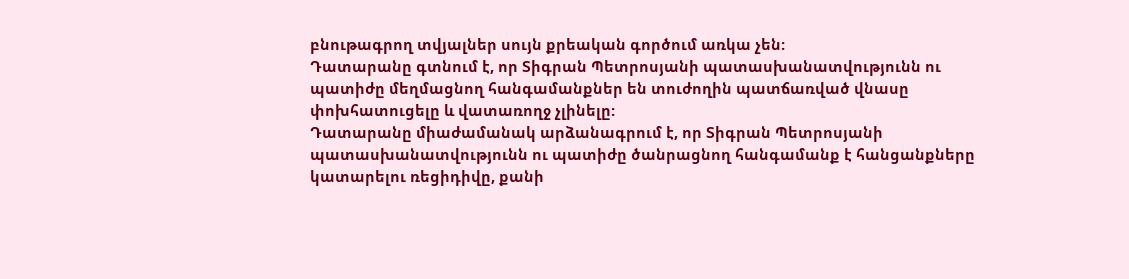բնութագրող տվյալներ սույն քրեական գործում առկա չեն:
Դատարանը գտնում է, որ Տիգրան Պետրոսյանի պատասխանատվությունն ու պատիժը մեղմացնող հանգամանքներ են տուժողին պատճառված վնասը փոխհատուցելը և վատառողջ չլինելը:
Դատարանը միաժամանակ արձանագրում է, որ Տիգրան Պետրոսյանի պատասխանատվությունն ու պատիժը ծանրացնող հանգամանք է հանցանքները կատարելու ռեցիդիվը, քանի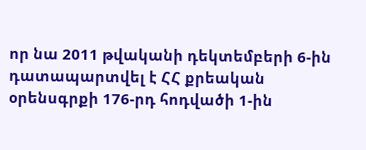որ նա 2011 թվականի դեկտեմբերի 6-ին դատապարտվել է ՀՀ քրեական օրենսգրքի 176-րդ հոդվածի 1-ին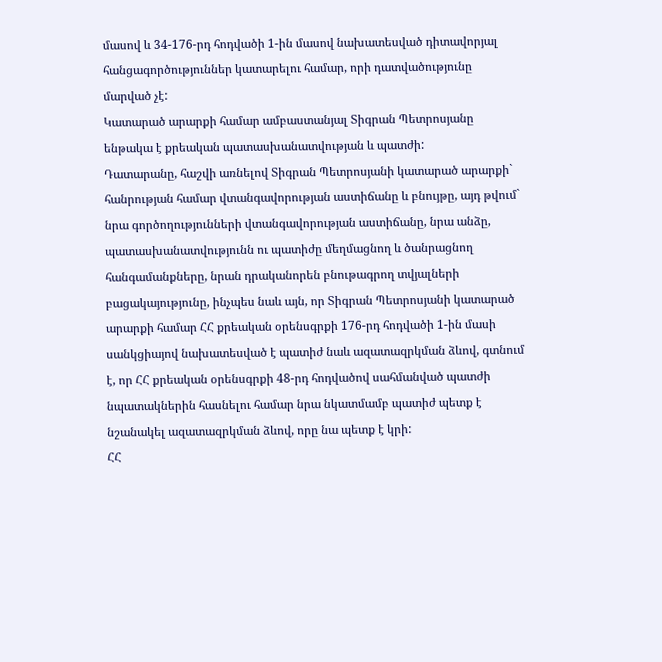մասով և 34-176-րդ հոդվածի 1-ին մասով նախատեսված դիտավորյալ հանցագործություններ կատարելու համար, որի դատվածությունը մարված չէ:
Կատարած արարքի համար ամբաստանյալ Տիգրան Պետրոսյանը ենթակա է քրեական պատասխանատվության և պատժի:
Դատարանը, հաշվի առնելով Տիգրան Պետրոսյանի կատարած արարքի` հանրության համար վտանգավորության աստիճանը և բնույթը, այդ թվում` նրա գործողությունների վտանգավորության աստիճանը, նրա անձը, պատասխանատվությունն ու պատիժը մեղմացնող և ծանրացնող հանգամանքները, նրան դրականորեն բնութագրող տվյալների բացակայությունը, ինչպես նաև այն, որ Տիգրան Պետրոսյանի կատարած արարքի համար ՀՀ քրեական օրենսգրքի 176-րդ հոդվածի 1-ին մասի սանկցիայով նախատեսված է պատիժ նաև ազատազրկման ձևով, գտնում է, որ ՀՀ քրեական օրենսգրքի 48-րդ հոդվածով սահմանված պատժի նպատակներին հասնելու համար նրա նկատմամբ պատիժ պետք է նշանակել ազատազրկման ձևով, որը նա պետք է կրի:
ՀՀ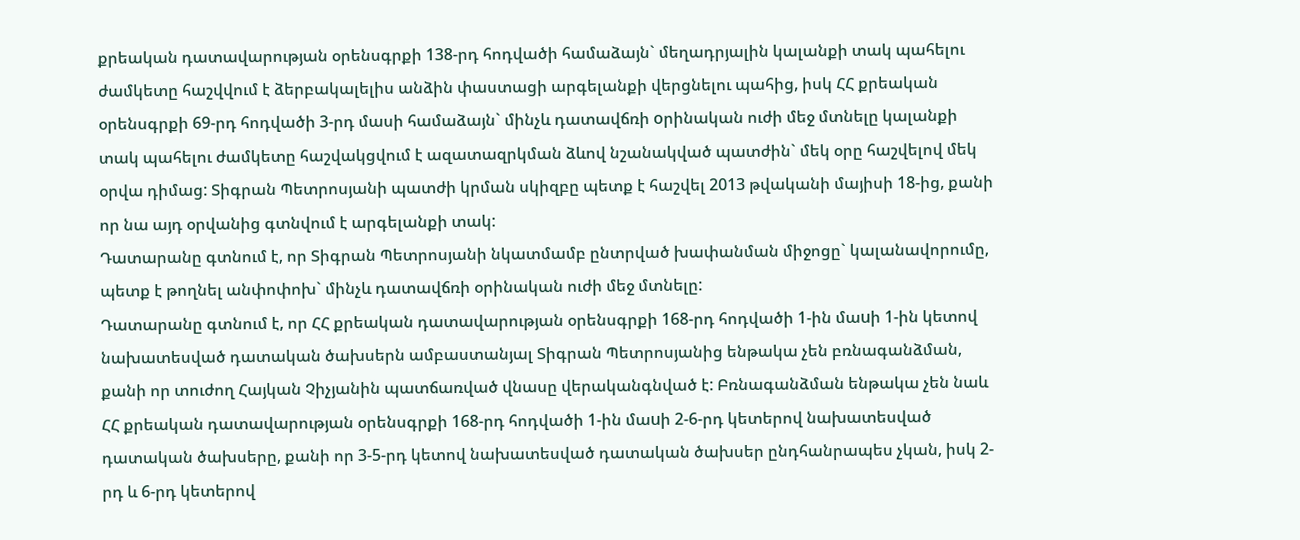քրեական դատավարության օրենսգրքի 138-րդ հոդվածի համաձայն` մեղադրյալին կալանքի տակ պահելու ժամկետը հաշվվում է ձերբակալելիս անձին փաստացի արգելանքի վերցնելու պահից, իսկ ՀՀ քրեական օրենսգրքի 69-րդ հոդվածի 3-րդ մասի համաձայն` մինչև դատավճռի oրինական ուժի մեջ մտնելը կալանքի տակ պահելու ժամկետը հաշվակցվում է ազատազրկման ձևով նշանակված պատժին` մեկ օրը հաշվելով մեկ օրվա դիմաց: Տիգրան Պետրոսյանի պատժի կրման սկիզբը պետք է հաշվել 2013 թվականի մայիսի 18-ից, քանի որ նա այդ օրվանից գտնվում է արգելանքի տակ:
Դատարանը գտնում է, որ Տիգրան Պետրոսյանի նկատմամբ ընտրված խափանման միջոցը` կալանավորումը, պետք է թողնել անփոփոխ` մինչև դատավճռի օրինական ուժի մեջ մտնելը:
Դատարանը գտնում է, որ ՀՀ քրեական դատավարության օրենսգրքի 168-րդ հոդվածի 1-ին մաuի 1-ին կետով նախատեսված դատական ծախսերն ամբաստանյալ Տիգրան Պետրոսյանից ենթակա չեն բռնագանձման, քանի որ տուժող Հայկան Չիչյանին պատճառված վնասը վերականգնված է: Բռնագանձման ենթակա չեն նաև ՀՀ քրեական դատավարության օրենսգրքի 168-րդ հոդվածի 1-ին մաuի 2-6-րդ կետերով նախատեսված դատական ծախսերը, քանի որ 3-5-րդ կետով նախատեսված դատական ծախսեր ընդհանրապես չկան, իսկ 2-րդ և 6-րդ կետերով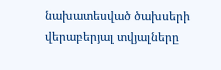նախատեսված ծախսերի վերաբերյալ տվյալները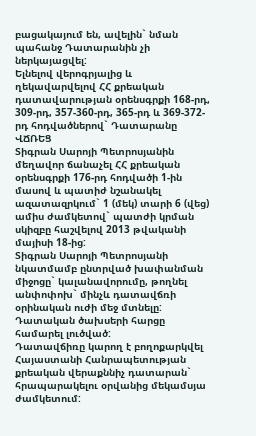բացակայում են, ավելին` նման պահանջ Դատարանին չի ներկայացվել:
Ելնելով վերոգրյալից և ղեկավարվելով ՀՀ քրեական դատավարության օրենսգրքի 168-րդ, 309-րդ, 357-360-րդ, 365-րդ և 369-372-րդ հոդվածներով` Դատարանը
ՎՃՌԵՑ
Տիգրան Սարոյի Պետրոսյանին մեղավոր ճանաչել ՀՀ քրեական օրենսգրքի 176-րդ հոդվածի 1-ին մասով և պատիժ նշանակել ազատազրկում` 1 (մեկ) տարի 6 (վեց) ամիս ժամկետով` պատժի կրման սկիզբը հաշվելով 2013 թվականի մայիսի 18-ից:
Տիգրան Սարոյի Պետրոսյանի նկատմամբ ընտրված խափանման միջոցը` կալանավորումը, թողնել անփոփոխ` մինչև դատավճռի օրինական ուժի մեջ մտնելը:
Դատական ծախսերի հարցը համարել լուծված:
Դատավճիռը կարող է բողոքարկվել Հայաստանի Հանրապետության քրեական վերաքննիչ դատարան` հրապարակելու օրվանից մեկամսյա ժամկետում: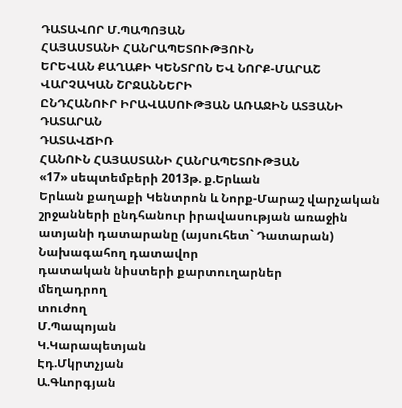ԴԱՏԱՎՈՐ Մ.ՊԱՊՈՅԱՆ
ՀԱՅԱՍՏԱՆԻ ՀԱՆՐԱՊԵՏՈՒԹՅՈՒՆ
ԵՐԵՎԱՆ ՔԱՂԱՔԻ ԿԵՆՏՐՈՆ ԵՎ ՆՈՐՔ-ՄԱՐԱՇ ՎԱՐՉԱԿԱՆ ՇՐՋԱՆՆԵՐԻ
ԸՆԴՀԱՆՈՒՐ ԻՐԱՎԱՍՈՒԹՅԱՆ ԱՌԱՋԻՆ ԱՏՅԱՆԻ ԴԱՏԱՐԱՆ
ԴԱՏԱՎՃԻՌ
ՀԱՆՈՒՆ ՀԱՅԱՍՏԱՆԻ ՀԱՆՐԱՊԵՏՈՒԹՅԱՆ
«17» սեպտեմբերի 2013թ. ք.Երևան
Երևան քաղաքի Կենտրոն և Նորք-Մարաշ վարչական շրջանների ընդհանուր իրավասության առաջին ատյանի դատարանը (այսուհետ` Դատարան)
Նախագահող դատավոր
դատական նիստերի քարտուղարներ
մեղադրող
տուժող
Մ.Պապոյան
Կ.Կարապետյան
Էդ.Մկրտչյան
Ա.Գևորգյան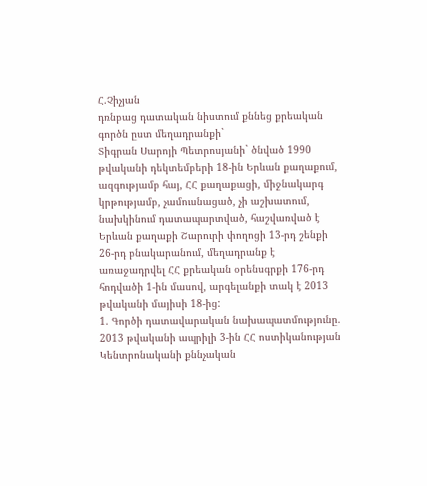Հ.Չիչյան
դռնբաց դատական նիստում քննեց քրեական գործն ըստ մեղադրանքի`
Տիգրան Սարոյի Պետրոսյանի` ծնված 1990 թվականի դեկտեմբերի 18-ին Երևան քաղաքում, ազգությամբ հայ, ՀՀ քաղաքացի, միջնակարգ կրթությամբ, չամուսնացած, չի աշխատում, նախկինում դատապարտված, հաշվառված է Երևան քաղաքի Շարուրի փողոցի 13-րդ շենքի 26-րդ բնակարանում, մեղադրանք է առաջադրվել ՀՀ քրեական օրենսգրքի 176-րդ հոդվածի 1-ին մասով, արգելանքի տակ է 2013 թվականի մայիսի 18-ից:
1. Գործի դատավարական նախապատմությունը.
2013 թվականի ապրիլի 3-ին ՀՀ ոստիկանության Կենտրոնականի քննչական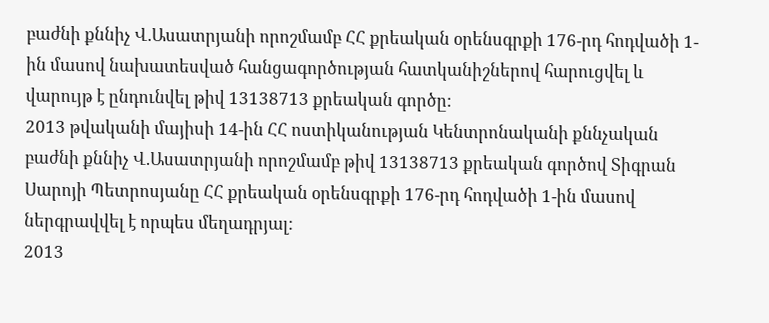բաժնի քննիչ Վ.Ասատրյանի որոշմամբ ՀՀ քրեական օրենսգրքի 176-րդ հոդվածի 1-ին մասով նախատեսված հանցագործության հատկանիշներով հարուցվել և վարույթ է ընդունվել թիվ 13138713 քրեական գործը:
2013 թվականի մայիսի 14-ին ՀՀ ոստիկանության Կենտրոնականի քննչական բաժնի քննիչ Վ.Ասատրյանի որոշմամբ թիվ 13138713 քրեական գործով Տիգրան Սարոյի Պետրոսյանը ՀՀ քրեական օրենսգրքի 176-րդ հոդվածի 1-ին մասով ներգրավվել է որպես մեղադրյալ:
2013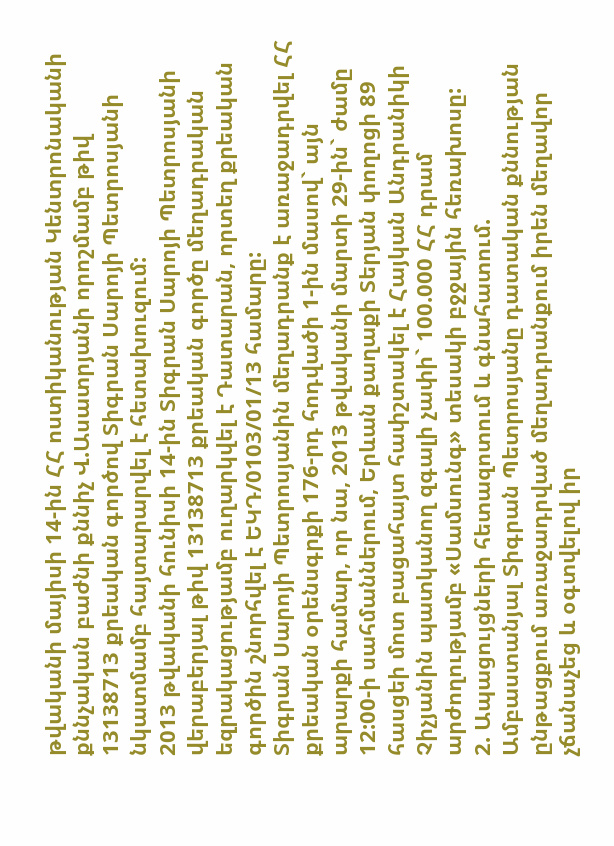թվականի մայիսի 14-ին ՀՀ ոստիկանության Կենտրոնականի քննչական բաժնի քննիչ Վ.Ասատրյանի որոշմամբ թիվ 13138713 քրեական գործով Տիգրան Սարոյի Պետրոսյանի նկատմամբ հայտարարվել է հետախուզում:
2013 թվականի հունիսի 14-ին Տիգրան Սարոյի Պետրոսյանի վերաբերյալ թիվ 13138713 քրեական գործը մեղադրական եզրակացությամբ ուղարկվել է Դատարան, որտեղ քրեական գործին շնորհվել է ԵԿԴ/0103/01/13 համարը:
Տիգրան Սարոյի Պետրոսյանին մեղադրանք է առաջադրվել ՀՀ քրեական օրենսգրքի 176-րդ հոդվածի 1-ին մասով` այն արարքի համար, որ նա, 2013 թվականի մարտի 29-ին` ժամը 12:00-ի սահմաններում, Երևան քաղաքի Տերյան փողոցի 89 հասցեի մոտ բացահայտ հափշտակել է Հայկան Անդրանիկի Չիչյանին պատկանող զգալի չափի` 100.000 ՀՀ դրամ արժողությամբ «Սամսունգ» տեսակի բջջային հեռախոսը:
2. Ապացույցների հետազոտում և գնահատում.
Ամբաստանյալ Տիգրան Պետրոսյանը դատական քննության ընթացքում առաջադրված մեղադրանքում իրեն մեղավոր չճանաչեց և օգտվելով իր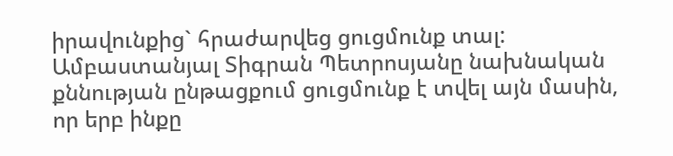իրավունքից` հրաժարվեց ցուցմունք տալ:
Ամբաստանյալ Տիգրան Պետրոսյանը նախնական քննության ընթացքում ցուցմունք է տվել այն մասին, որ երբ ինքը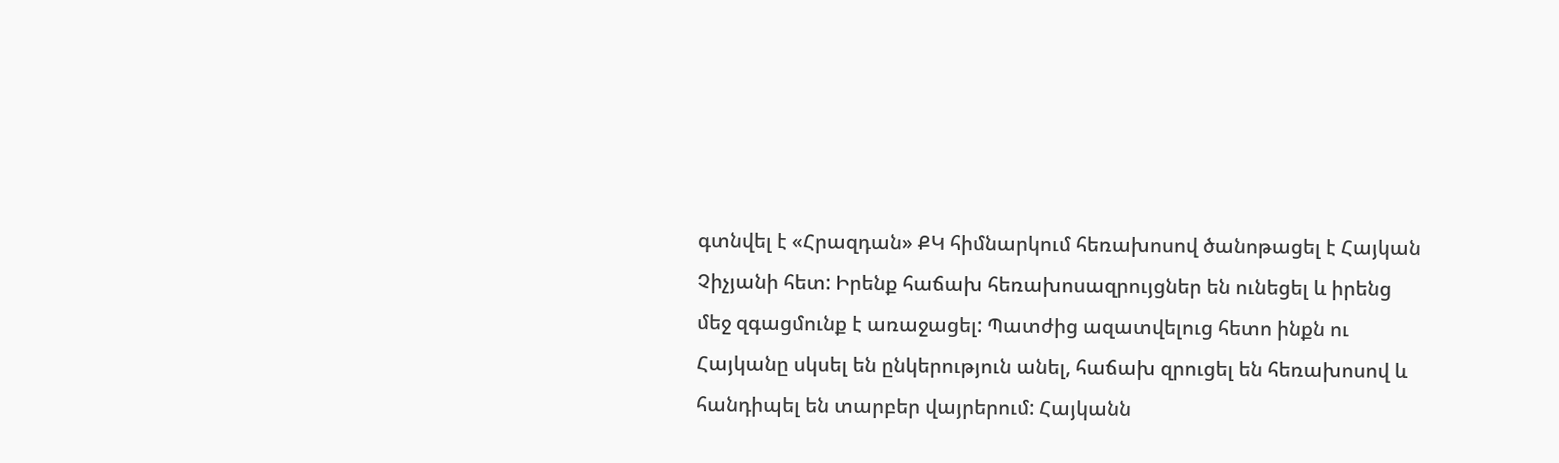գտնվել է «Հրազդան» ՔԿ հիմնարկում հեռախոսով ծանոթացել է Հայկան Չիչյանի հետ: Իրենք հաճախ հեռախոսազրույցներ են ունեցել և իրենց մեջ զգացմունք է առաջացել: Պատժից ազատվելուց հետո ինքն ու Հայկանը սկսել են ընկերություն անել, հաճախ զրուցել են հեռախոսով և հանդիպել են տարբեր վայրերում: Հայկանն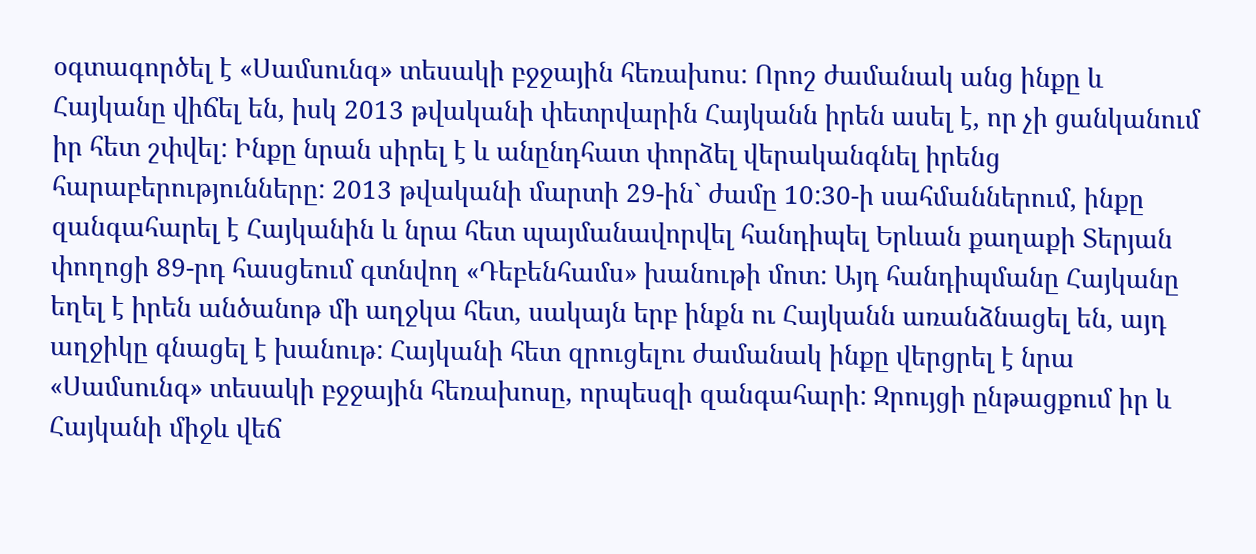օգտագործել է «Սամսունգ» տեսակի բջջային հեռախոս: Որոշ ժամանակ անց ինքը և Հայկանը վիճել են, իսկ 2013 թվականի փետրվարին Հայկանն իրեն ասել է, որ չի ցանկանում իր հետ շփվել: Ինքը նրան սիրել է և անընդհատ փորձել վերականգնել իրենց հարաբերությունները: 2013 թվականի մարտի 29-ին` ժամը 10:30-ի սահմաններում, ինքը զանգահարել է Հայկանին և նրա հետ պայմանավորվել հանդիպել Երևան քաղաքի Տերյան փողոցի 89-րդ հասցեում գտնվող «Դեբենհամս» խանութի մոտ: Այդ հանդիպմանը Հայկանը եղել է իրեն անծանոթ մի աղջկա հետ, սակայն երբ ինքն ու Հայկանն առանձնացել են, այդ աղջիկը գնացել է խանութ: Հայկանի հետ զրուցելու ժամանակ ինքը վերցրել է նրա «Սամսունգ» տեսակի բջջային հեռախոսը, որպեսզի զանգահարի: Զրույցի ընթացքում իր և Հայկանի միջև վեճ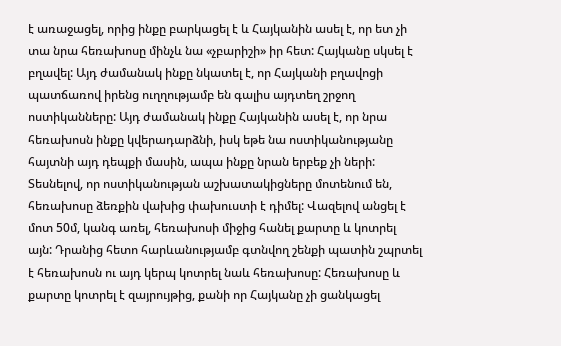է առաջացել, որից ինքը բարկացել է և Հայկանին ասել է, որ ետ չի տա նրա հեռախոսը մինչև նա «չբարիշի» իր հետ: Հայկանը սկսել է բղավել: Այդ ժամանակ ինքը նկատել է, որ Հայկանի բղավոցի պատճառով իրենց ուղղությամբ են գալիս այդտեղ շրջող ոստիկանները: Այդ ժամանակ ինքը Հայկանին ասել է, որ նրա հեռախոսն ինքը կվերադարձնի, իսկ եթե նա ոստիկանությանը հայտնի այդ դեպքի մասին, ապա ինքը նրան երբեք չի ների: Տեսնելով, որ ոստիկանության աշխատակիցները մոտենում են, հեռախոսը ձեռքին վախից փախուստի է դիմել: Վազելով անցել է մոտ 50մ, կանգ առել, հեռախոսի միջից հանել քարտը և կոտրել այն: Դրանից հետո հարևանությամբ գտնվող շենքի պատին շպրտել է հեռախոսն ու այդ կերպ կոտրել նաև հեռախոսը: Հեռախոսը և քարտը կոտրել է զայրույթից, քանի որ Հայկանը չի ցանկացել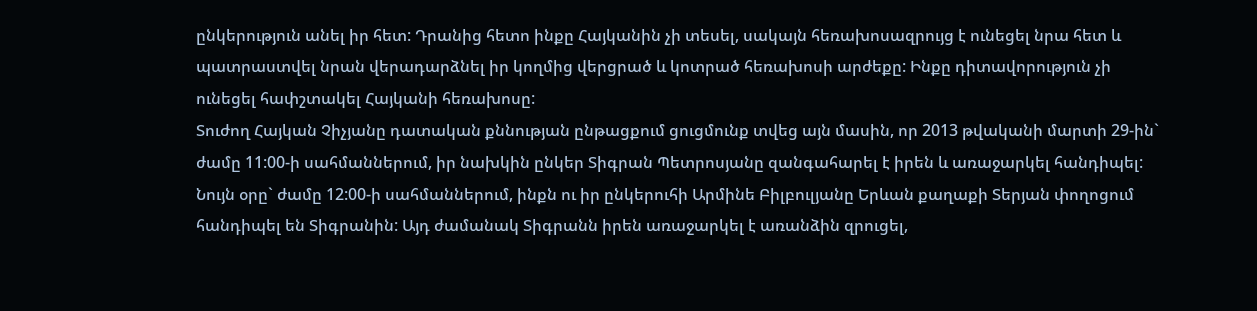ընկերություն անել իր հետ: Դրանից հետո ինքը Հայկանին չի տեսել, սակայն հեռախոսազրույց է ունեցել նրա հետ և պատրաստվել նրան վերադարձնել իր կողմից վերցրած և կոտրած հեռախոսի արժեքը: Ինքը դիտավորություն չի ունեցել հափշտակել Հայկանի հեռախոսը:
Տուժող Հայկան Չիչյանը դատական քննության ընթացքում ցուցմունք տվեց այն մասին, որ 2013 թվականի մարտի 29-ին` ժամը 11:00-ի սահմաններում, իր նախկին ընկեր Տիգրան Պետրոսյանը զանգահարել է իրեն և առաջարկել հանդիպել: Նույն օրը` ժամը 12:00-ի սահմաններում, ինքն ու իր ընկերուհի Արմինե Բիլբուլյանը Երևան քաղաքի Տերյան փողոցում հանդիպել են Տիգրանին: Այդ ժամանակ Տիգրանն իրեն առաջարկել է առանձին զրուցել,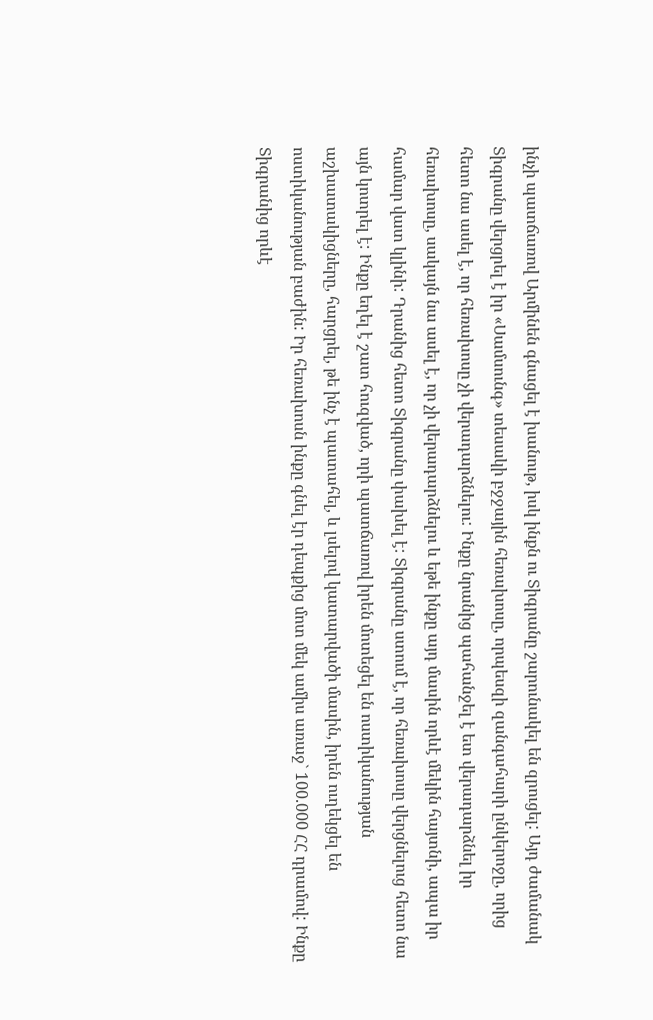ինչի պատճառով Արմինեն գնացել է խանութ, իսկ ինքն ու Տիգրանը շարունակել են զրուցել: Այդ ժամանակ Տիգրանը վերցրել է իր «Սամսունգ» տեսակի բջջային հեռախոսը, որպեսզի զանգահարի ընկերոջը, որից հետո նա ասել է, որ հեռախոսը չի վերադարձնելու: Ինքը նրանից պահանջել է ետ վերադարձնել իր հեռախոսը, սակայն նա ասել է, որ չի վերադարձնելու և եթե ինքը այդ մասին որևէ մեկին հայտնի, ապա իր համար վատ կլինի: Դրանից հետո Տիգրանը փախել է: Տիգրանը ստում է, որ հեռախոսը վերցնելուց հետո նա այն կոտրել է: Ինքը եղել է շատ հուզված, որի պատճառով իրեն մոտեցել են ոստիկանության աշխատակիցները, հարցրել, թե ինչ է պատահել, և լսելով կատարվածի մասին, իրեն ուղեկցել են ոստիկանության բաժին: Իր հեռախոսն ինքը գնել էր դեպքից մոտ մեկ ամիս առաջ` 100.000 ՀՀ դրամով: Ինքը Տիգրանից որևէ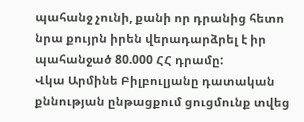պահանջ չունի, քանի որ դրանից հետո նրա քույրն իրեն վերադարձրել է իր պահանջած 80.000 ՀՀ դրամը:
Վկա Արմինե Բիլբուլյանը դատական քննության ընթացքում ցուցմունք տվեց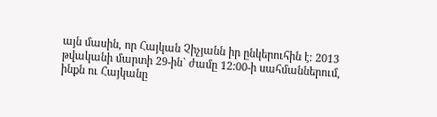այն մասին, որ Հայկան Չիչյանն իր ընկերուհին է: 2013 թվականի մարտի 29-ին` ժամը 12:00-ի սահմաններում, ինքն ու Հայկանը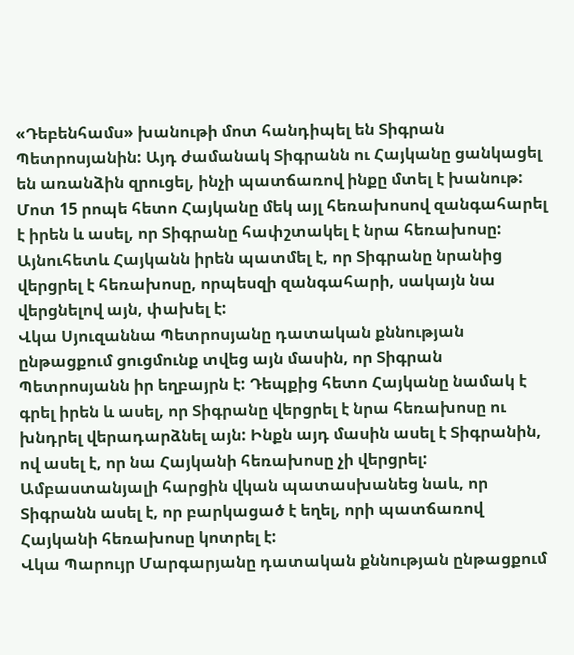«Դեբենհամս» խանութի մոտ հանդիպել են Տիգրան Պետրոսյանին: Այդ ժամանակ Տիգրանն ու Հայկանը ցանկացել են առանձին զրուցել, ինչի պատճառով ինքը մտել է խանութ: Մոտ 15 րոպե հետո Հայկանը մեկ այլ հեռախոսով զանգահարել է իրեն և ասել, որ Տիգրանը հափշտակել է նրա հեռախոսը: Այնուհետև Հայկանն իրեն պատմել է, որ Տիգրանը նրանից վերցրել է հեռախոսը, որպեսզի զանգահարի, սակայն նա վերցնելով այն, փախել է:
Վկա Սյուզաննա Պետրոսյանը դատական քննության ընթացքում ցուցմունք տվեց այն մասին, որ Տիգրան Պետրոսյանն իր եղբայրն է: Դեպքից հետո Հայկանը նամակ է գրել իրեն և ասել, որ Տիգրանը վերցրել է նրա հեռախոսը ու խնդրել վերադարձնել այն: Ինքն այդ մասին ասել է Տիգրանին, ով ասել է, որ նա Հայկանի հեռախոսը չի վերցրել: Ամբաստանյալի հարցին վկան պատասխանեց նաև, որ Տիգրանն ասել է, որ բարկացած է եղել, որի պատճառով Հայկանի հեռախոսը կոտրել է:
Վկա Պարույր Մարգարյանը դատական քննության ընթացքում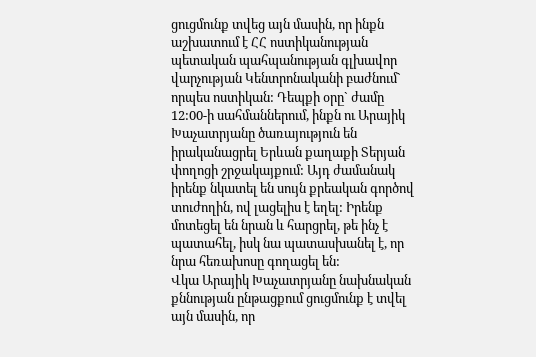ցուցմունք տվեց այն մասին, որ ինքն աշխատում է ՀՀ ոստիկանության պետական պահպանության գլխավոր վարչության Կենտրոնականի բաժնում` որպես ոստիկան: Դեպքի օրը` ժամը 12:00-ի սահմաններում, ինքն ու Արայիկ Խաչատրյանը ծառայություն են իրականացրել Երևան քաղաքի Տերյան փողոցի շրջակայքում: Այդ ժամանակ իրենք նկատել են սույն քրեական գործով տուժողին, ով լացելիս է եղել: Իրենք մոտեցել են նրան և հարցրել, թե ինչ է պատահել, իսկ նա պատասխանել է, որ նրա հեռախոսը գողացել են:
Վկա Արայիկ Խաչատրյանը նախնական քննության ընթացքում ցուցմունք է տվել այն մասին, որ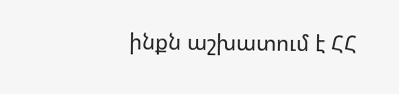ինքն աշխատում է ՀՀ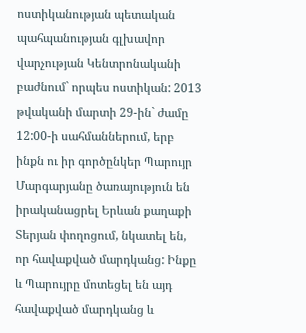ոստիկանության պետական պահպանության գլխավոր վարչության Կենտրոնականի բաժնում` որպես ոստիկան: 2013 թվականի մարտի 29-ին` ժամը 12:00-ի սահմաններում, երբ ինքն ու իր գործընկեր Պարույր Մարգարյանը ծառայություն են իրականացրել Երևան քաղաքի Տերյան փողոցում, նկատել են, որ հավաքված մարդկանց: Ինքը և Պարույրը մոտեցել են այդ հավաքված մարդկանց և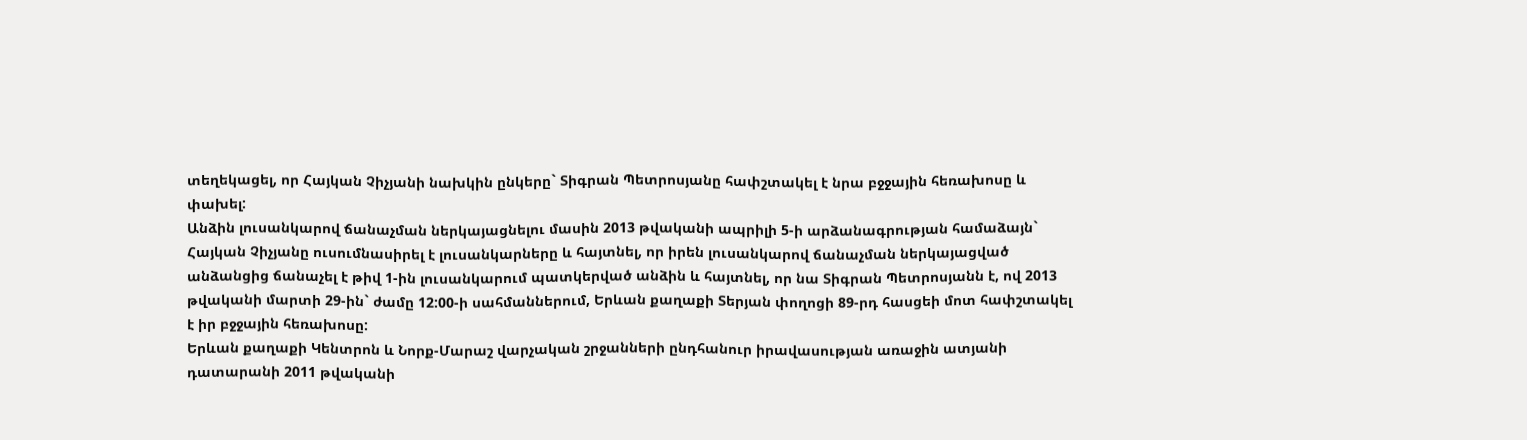տեղեկացել, որ Հայկան Չիչյանի նախկին ընկերը` Տիգրան Պետրոսյանը հափշտակել է նրա բջջային հեռախոսը և փախել:
Անձին լուսանկարով ճանաչման ներկայացնելու մասին 2013 թվականի ապրիլի 5-ի արձանագրության համաձայն` Հայկան Չիչյանը ուսումնասիրել է լուսանկարները և հայտնել, որ իրեն լուսանկարով ճանաչման ներկայացված անձանցից ճանաչել է թիվ 1-ին լուսանկարում պատկերված անձին և հայտնել, որ նա Տիգրան Պետրոսյանն է, ով 2013 թվականի մարտի 29-ին` ժամը 12:00-ի սահմաններում, Երևան քաղաքի Տերյան փողոցի 89-րդ հասցեի մոտ հափշտակել է իր բջջային հեռախոսը:
Երևան քաղաքի Կենտրոն և Նորք-Մարաշ վարչական շրջանների ընդհանուր իրավասության առաջին ատյանի դատարանի 2011 թվականի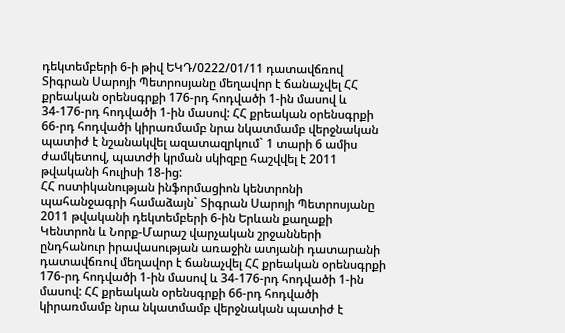դեկտեմբերի 6-ի թիվ ԵԿԴ/0222/01/11 դատավճռով Տիգրան Սարոյի Պետրոսյանը մեղավոր է ճանաչվել ՀՀ քրեական օրենսգրքի 176-րդ հոդվածի 1-ին մասով և 34-176-րդ հոդվածի 1-ին մասով: ՀՀ քրեական օրենսգրքի 66-րդ հոդվածի կիրառմամբ նրա նկատմամբ վերջնական պատիժ է նշանակվել ազատազրկում` 1 տարի 6 ամիս ժամկետով, պատժի կրման սկիզբը հաշվվել է 2011 թվականի հուլիսի 18-ից:
ՀՀ ոստիկանության ինֆորմացիոն կենտրոնի պահանջագրի համաձայն` Տիգրան Սարոյի Պետրոսյանը 2011 թվականի դեկտեմբերի 6-ին Երևան քաղաքի Կենտրոն և Նորք-Մարաշ վարչական շրջանների ընդհանուր իրավասության առաջին ատյանի դատարանի դատավճռով մեղավոր է ճանաչվել ՀՀ քրեական օրենսգրքի 176-րդ հոդվածի 1-ին մասով և 34-176-րդ հոդվածի 1-ին մասով: ՀՀ քրեական օրենսգրքի 66-րդ հոդվածի կիրառմամբ նրա նկատմամբ վերջնական պատիժ է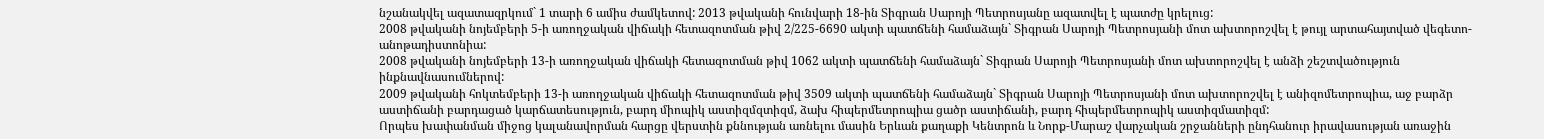նշանակվել ազատազրկում` 1 տարի 6 ամիս ժամկետով: 2013 թվականի հունվարի 18-ին Տիգրան Սարոյի Պետրոսյանը ազատվել է պատժը կրելուց:
2008 թվականի նոյեմբերի 5-ի առողջական վիճակի հետազոտման թիվ 2/225-6690 ակտի պատճենի համաձայն` Տիգրան Սարոյի Պետրոսյանի մոտ ախտորոշվել է թույլ արտահայտված վեգետո-անոթադիստոնիա:
2008 թվականի նոյեմբերի 13-ի առողջական վիճակի հետազոտման թիվ 1062 ակտի պատճենի համաձայն` Տիգրան Սարոյի Պետրոսյանի մոտ ախտորոշվել է անձի շեշտվածություն ինքնավնասումներով:
2009 թվականի հոկտեմբերի 13-ի առողջական վիճակի հետազոտման թիվ 3509 ակտի պատճենի համաձայն` Տիգրան Սարոյի Պետրոսյանի մոտ ախտորոշվել է անիզոմետրոպիա, աջ բարձր աստիճանի բարդացած կարճատեսություն, բարդ միոպիկ աստիզմզտիզմ, ձախ հիպերմետրոպիա ցածր աստիճանի, բարդ հիպերմետրոպիկ աստիզմատիզմ:
Որպես խափանման միջոց կալանավորման հարցը վերստին քննության առնելու մասին Երևան քաղաքի Կենտրոն և Նորք-Մարաշ վարչական շրջանների ընդհանուր իրավասության առաջին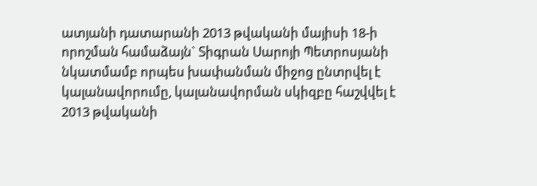ատյանի դատարանի 2013 թվականի մայիսի 18-ի որոշման համաձայն` Տիգրան Սարոյի Պետրոսյանի նկատմամբ որպես խափանման միջոց ընտրվել է կալանավորումը, կալանավորման սկիզբը հաշվվել է 2013 թվականի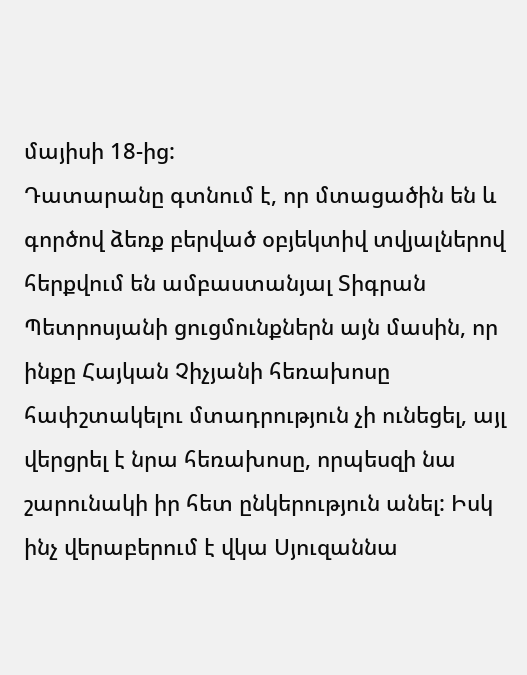մայիսի 18-ից:
Դատարանը գտնում է, որ մտացածին են և գործով ձեռք բերված օբյեկտիվ տվյալներով հերքվում են ամբաստանյալ Տիգրան Պետրոսյանի ցուցմունքներն այն մասին, որ ինքը Հայկան Չիչյանի հեռախոսը հափշտակելու մտադրություն չի ունեցել, այլ վերցրել է նրա հեռախոսը, որպեսզի նա շարունակի իր հետ ընկերություն անել: Իսկ ինչ վերաբերում է վկա Սյուզաննա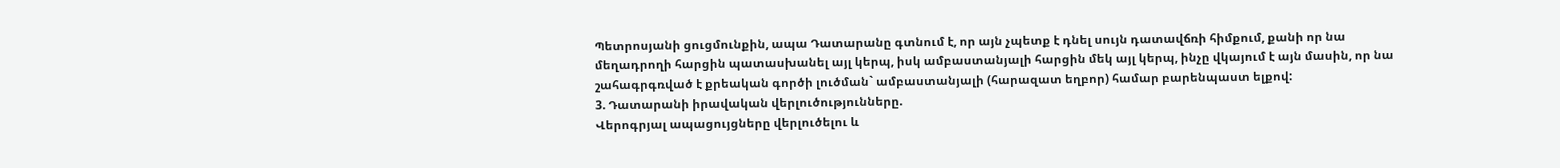Պետրոսյանի ցուցմունքին, ապա Դատարանը գտնում է, որ այն չպետք է դնել սույն դատավճռի հիմքում, քանի որ նա մեղադրողի հարցին պատասխանել այլ կերպ, իսկ ամբաստանյալի հարցին մեկ այլ կերպ, ինչը վկայում է այն մասին, որ նա շահագրգռված է քրեական գործի լուծման` ամբաստանյալի (հարազատ եղբոր) համար բարենպաստ ելքով:
3. Դատարանի իրավական վերլուծությունները.
Վերոգրյալ ապացույցները վերլուծելու և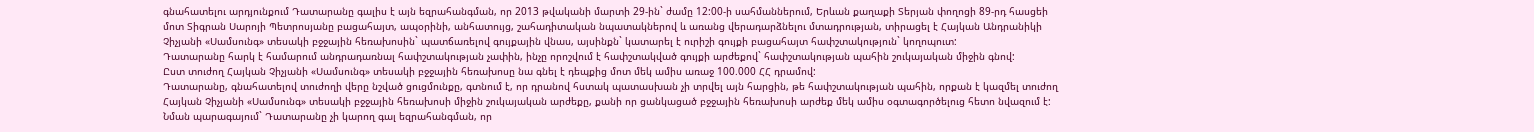գնահատելու արդյունքում Դատարանը գալիս է այն եզրահանգման, որ 2013 թվականի մարտի 29-ին` ժամը 12:00-ի սահմաններում, Երևան քաղաքի Տերյան փողոցի 89-րդ հասցեի մոտ Տիգրան Սարոյի Պետրոսյանը բացահայտ, ապօրինի, անհատույց, շահադիտական նպատակներով և առանց վերադարձնելու մտադրության, տիրացել է Հայկան Անդրանիկի Չիչյանի «Սամսունգ» տեսակի բջջային հեռախոսին` պատճառելով գույքային վնաս, այսինքն` կատարել է ուրիշի գույքի բացահայտ հափշտակություն` կողոպուտ:
Դատարանը հարկ է համարում անդրադառնալ հափշտակության չափին, ինչը որոշվում է հափշտակված գույքի արժեքով` հափշտակության պահին շուկայական միջին գնով:
Ըստ տուժող Հայկան Չիչյանի «Սամսունգ» տեսակի բջջային հեռախոսը նա գնել է դեպքից մոտ մեկ ամիս առաջ 100.000 ՀՀ դրամով:
Դատարանը, գնահատելով տուժողի վերը նշված ցուցմունքը, գտնում է, որ դրանով հստակ պատասխան չի տրվել այն հարցին, թե հափշտակության պահին, որքան է կազմել տուժող Հայկան Չիչյանի «Սամսունգ» տեսակի բջջային հեռախոսի միջին շուկայական արժեքը, քանի որ ցանկացած բջջային հեռախոսի արժեք մեկ ամիս օգտագործելուց հետո նվազում է:
Նման պարագայում` Դատարանը չի կարող գալ եզրահանգման, որ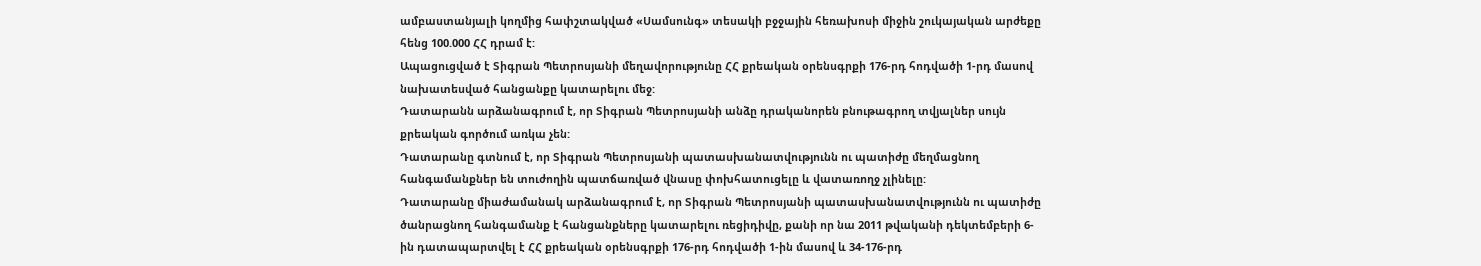ամբաստանյալի կողմից հափշտակված «Սամսունգ» տեսակի բջջային հեռախոսի միջին շուկայական արժեքը հենց 100.000 ՀՀ դրամ է:
Ապացուցված է Տիգրան Պետրոսյանի մեղավորությունը ՀՀ քրեական օրենսգրքի 176-րդ հոդվածի 1-րդ մասով նախատեսված հանցանքը կատարելու մեջ:
Դատարանն արձանագրում է, որ Տիգրան Պետրոսյանի անձը դրականորեն բնութագրող տվյալներ սույն քրեական գործում առկա չեն:
Դատարանը գտնում է, որ Տիգրան Պետրոսյանի պատասխանատվությունն ու պատիժը մեղմացնող հանգամանքներ են տուժողին պատճառված վնասը փոխհատուցելը և վատառողջ չլինելը:
Դատարանը միաժամանակ արձանագրում է, որ Տիգրան Պետրոսյանի պատասխանատվությունն ու պատիժը ծանրացնող հանգամանք է հանցանքները կատարելու ռեցիդիվը, քանի որ նա 2011 թվականի դեկտեմբերի 6-ին դատապարտվել է ՀՀ քրեական օրենսգրքի 176-րդ հոդվածի 1-ին մասով և 34-176-րդ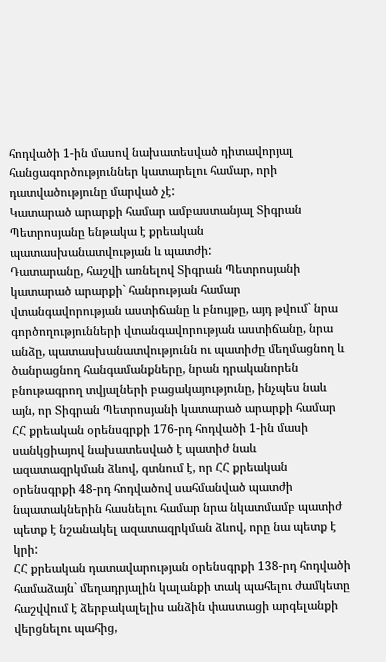հոդվածի 1-ին մասով նախատեսված դիտավորյալ հանցագործություններ կատարելու համար, որի դատվածությունը մարված չէ:
Կատարած արարքի համար ամբաստանյալ Տիգրան Պետրոսյանը ենթակա է քրեական պատասխանատվության և պատժի:
Դատարանը, հաշվի առնելով Տիգրան Պետրոսյանի կատարած արարքի` հանրության համար վտանգավորության աստիճանը և բնույթը, այդ թվում` նրա գործողությունների վտանգավորության աստիճանը, նրա անձը, պատասխանատվությունն ու պատիժը մեղմացնող և ծանրացնող հանգամանքները, նրան դրականորեն բնութագրող տվյալների բացակայությունը, ինչպես նաև այն, որ Տիգրան Պետրոսյանի կատարած արարքի համար ՀՀ քրեական օրենսգրքի 176-րդ հոդվածի 1-ին մասի սանկցիայով նախատեսված է պատիժ նաև ազատազրկման ձևով, գտնում է, որ ՀՀ քրեական օրենսգրքի 48-րդ հոդվածով սահմանված պատժի նպատակներին հասնելու համար նրա նկատմամբ պատիժ պետք է նշանակել ազատազրկման ձևով, որը նա պետք է կրի:
ՀՀ քրեական դատավարության օրենսգրքի 138-րդ հոդվածի համաձայն` մեղադրյալին կալանքի տակ պահելու ժամկետը հաշվվում է ձերբակալելիս անձին փաստացի արգելանքի վերցնելու պահից,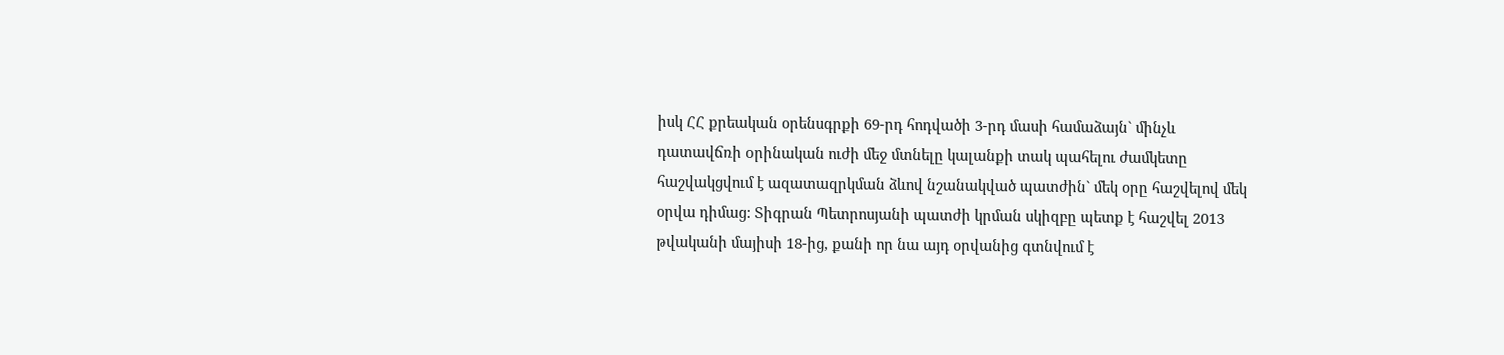իսկ ՀՀ քրեական օրենսգրքի 69-րդ հոդվածի 3-րդ մասի համաձայն` մինչև դատավճռի oրինական ուժի մեջ մտնելը կալանքի տակ պահելու ժամկետը հաշվակցվում է ազատազրկման ձևով նշանակված պատժին` մեկ օրը հաշվելով մեկ օրվա դիմաց: Տիգրան Պետրոսյանի պատժի կրման սկիզբը պետք է հաշվել 2013 թվականի մայիսի 18-ից, քանի որ նա այդ օրվանից գտնվում է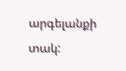արգելանքի տակ: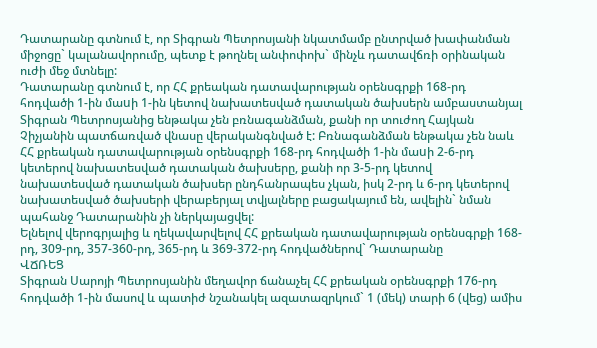Դատարանը գտնում է, որ Տիգրան Պետրոսյանի նկատմամբ ընտրված խափանման միջոցը` կալանավորումը, պետք է թողնել անփոփոխ` մինչև դատավճռի օրինական ուժի մեջ մտնելը:
Դատարանը գտնում է, որ ՀՀ քրեական դատավարության օրենսգրքի 168-րդ հոդվածի 1-ին մաuի 1-ին կետով նախատեսված դատական ծախսերն ամբաստանյալ Տիգրան Պետրոսյանից ենթակա չեն բռնագանձման, քանի որ տուժող Հայկան Չիչյանին պատճառված վնասը վերականգնված է: Բռնագանձման ենթակա չեն նաև ՀՀ քրեական դատավարության օրենսգրքի 168-րդ հոդվածի 1-ին մաuի 2-6-րդ կետերով նախատեսված դատական ծախսերը, քանի որ 3-5-րդ կետով նախատեսված դատական ծախսեր ընդհանրապես չկան, իսկ 2-րդ և 6-րդ կետերով նախատեսված ծախսերի վերաբերյալ տվյալները բացակայում են, ավելին` նման պահանջ Դատարանին չի ներկայացվել:
Ելնելով վերոգրյալից և ղեկավարվելով ՀՀ քրեական դատավարության օրենսգրքի 168-րդ, 309-րդ, 357-360-րդ, 365-րդ և 369-372-րդ հոդվածներով` Դատարանը
ՎՃՌԵՑ
Տիգրան Սարոյի Պետրոսյանին մեղավոր ճանաչել ՀՀ քրեական օրենսգրքի 176-րդ հոդվածի 1-ին մասով և պատիժ նշանակել ազատազրկում` 1 (մեկ) տարի 6 (վեց) ամիս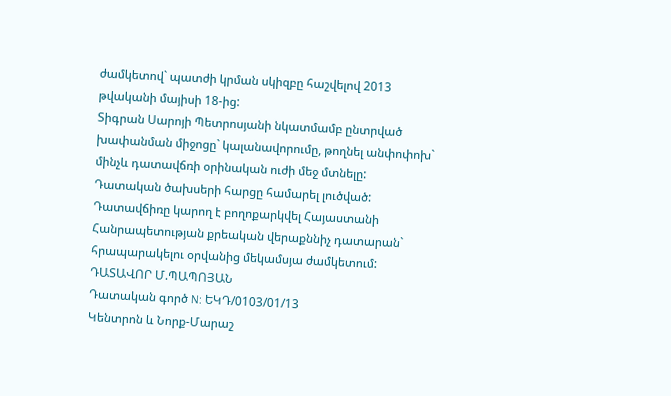ժամկետով` պատժի կրման սկիզբը հաշվելով 2013 թվականի մայիսի 18-ից:
Տիգրան Սարոյի Պետրոսյանի նկատմամբ ընտրված խափանման միջոցը` կալանավորումը, թողնել անփոփոխ` մինչև դատավճռի օրինական ուժի մեջ մտնելը:
Դատական ծախսերի հարցը համարել լուծված:
Դատավճիռը կարող է բողոքարկվել Հայաստանի Հանրապետության քրեական վերաքննիչ դատարան` հրապարակելու օրվանից մեկամսյա ժամկետում:
ԴԱՏԱՎՈՐ Մ.ՊԱՊՈՅԱՆ
Դատական գործ N: ԵԿԴ/0103/01/13
Կենտրոն և Նորք-Մարաշ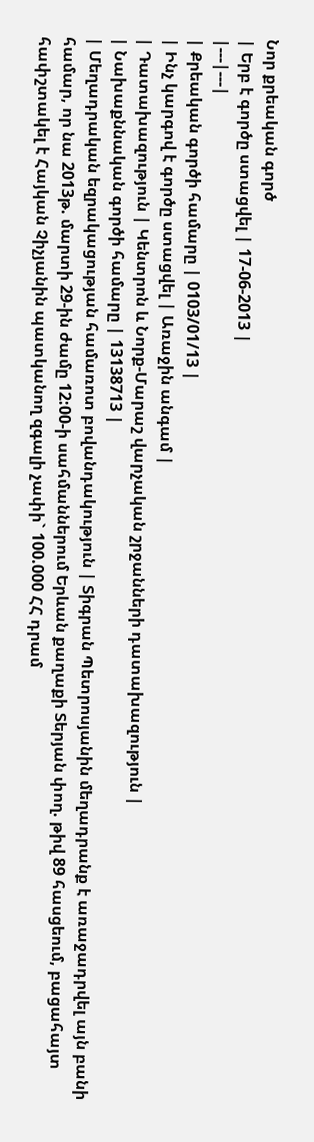Նոր քրեական գործ
| Երբ է գործը ստացվել | 17-06-2013 |
|---|---|
| Քրեական գործի համարը | 0103/01/13 |
| Ինչ կարգով է գործը ստացվել | Առաջին անգամ |
| Դատախազություն | Կենտրոն և Նորք-Մարաշ վարչական շրջանների դատախազություն |
| Նախաքննական գործի համարը | 13138713 |
| Մեղադրական եզրակացության համառոտ բովանդակություն | Տիգրան Պետրոսյանին մեղադրանք է առաջադրվել այն բանի համար, որ նա 2013թ. մարտի 29-ին ժամը 12:00-ի սահմաններում Երևան քաղաքի Տերյան փող. թիվ 89 հասցեում, բացահայտ հափշտակել է Հայկան Չիչյանին պատկանող զգալի չափի` 100.000 ՀՀ դրամ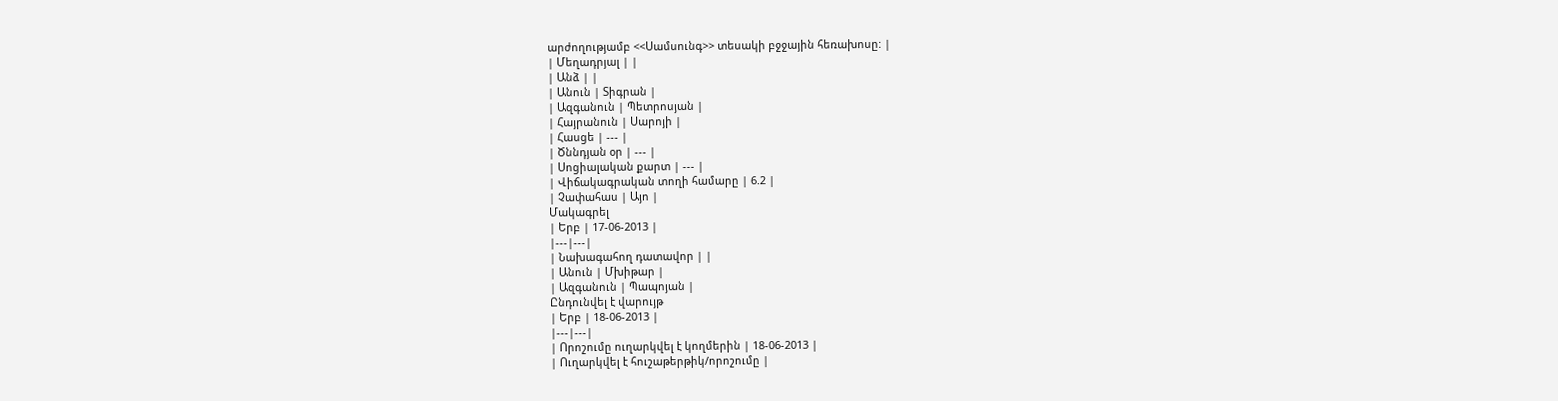արժողությամբ <<Սամսունգ>> տեսակի բջջային հեռախոսը: |
| Մեղադրյալ | |
| Անձ | |
| Անուն | Տիգրան |
| Ազգանուն | Պետրոսյան |
| Հայրանուն | Սարոյի |
| Հասցե | --- |
| Ծննդյան օր | --- |
| Սոցիալական քարտ | --- |
| Վիճակագրական տողի համարը | 6.2 |
| Չափահաս | Այո |
Մակագրել
| Երբ | 17-06-2013 |
|---|---|
| Նախագահող դատավոր | |
| Անուն | Մխիթար |
| Ազգանուն | Պապոյան |
Ընդունվել է վարույթ
| Երբ | 18-06-2013 |
|---|---|
| Որոշումը ուղարկվել է կողմերին | 18-06-2013 |
| Ուղարկվել է հուշաթերթիկ/որոշումը |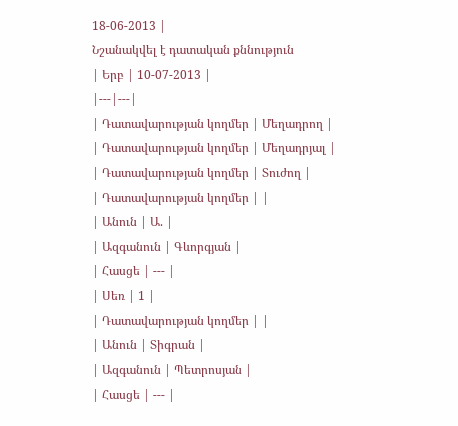18-06-2013 |
Նշանակվել է դատական քննություն
| Երբ | 10-07-2013 |
|---|---|
| Դատավարության կողմեր | Մեղադրող |
| Դատավարության կողմեր | Մեղադրյալ |
| Դատավարության կողմեր | Տուժող |
| Դատավարության կողմեր | |
| Անուն | Ա. |
| Ազգանուն | Գևորգյան |
| Հասցե | --- |
| Սեռ | 1 |
| Դատավարության կողմեր | |
| Անուն | Տիգրան |
| Ազգանուն | Պետրոսյան |
| Հասցե | --- |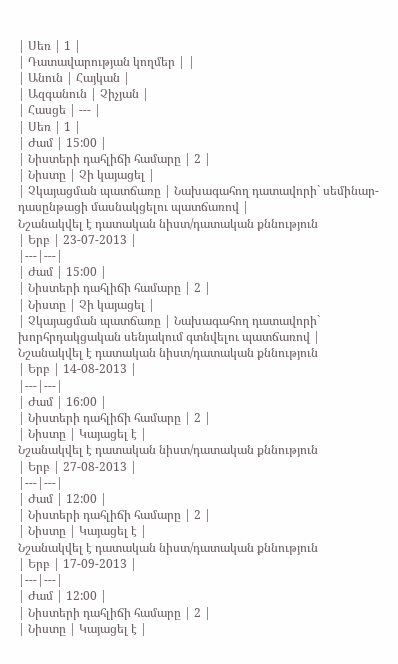| Սեռ | 1 |
| Դատավարության կողմեր | |
| Անուն | Հայկան |
| Ազգանուն | Չիչյան |
| Հասցե | --- |
| Սեռ | 1 |
| Ժամ | 15:00 |
| Նիստերի դահլիճի համարը | 2 |
| Նիստը | Չի կայացել |
| Չկայացման պատճառը | Նախագահող դատավորի` սեմինար-դասընթացի մասնակցելու պատճառով |
Նշանակվել է դատական նիստ/դատական քննություն
| Երբ | 23-07-2013 |
|---|---|
| Ժամ | 15:00 |
| Նիստերի դահլիճի համարը | 2 |
| Նիստը | Չի կայացել |
| Չկայացման պատճառը | Նախագահող դատավորի` խորհրդակցական սենյակում գտնվելու պատճառով |
Նշանակվել է դատական նիստ/դատական քննություն
| Երբ | 14-08-2013 |
|---|---|
| Ժամ | 16:00 |
| Նիստերի դահլիճի համարը | 2 |
| Նիստը | Կայացել է |
Նշանակվել է դատական նիստ/դատական քննություն
| Երբ | 27-08-2013 |
|---|---|
| Ժամ | 12:00 |
| Նիստերի դահլիճի համարը | 2 |
| Նիստը | Կայացել է |
Նշանակվել է դատական նիստ/դատական քննություն
| Երբ | 17-09-2013 |
|---|---|
| Ժամ | 12:00 |
| Նիստերի դահլիճի համարը | 2 |
| Նիստը | Կայացել է |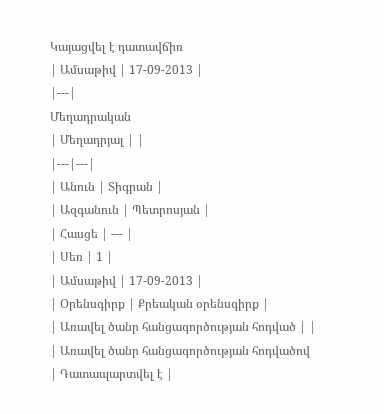Կայացվել է դատավճիռ
| Ամսաթիվ | 17-09-2013 |
|---|
Մեղադրական
| Մեղադրյալ | |
|---|---|
| Անուն | Տիգրան |
| Ազգանուն | Պետրոսյան |
| Հասցե | --- |
| Սեռ | 1 |
| Ամսաթիվ | 17-09-2013 |
| Օրենսգիրք | Քրեական օրենսգիրք |
| Առավել ծանր հանցագործության հոդված | |
| Առավել ծանր հանցագործության հոդվածով | Դատապարտվել է |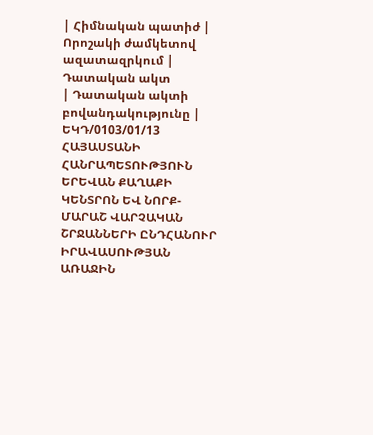| Հիմնական պատիժ | Որոշակի ժամկետով ազատազրկում |
Դատական ակտ
| Դատական ակտի բովանդակությունը | ԵԿԴ/0103/01/13 ՀԱՅԱՍՏԱՆԻ ՀԱՆՐԱՊԵՏՈՒԹՅՈՒՆ ԵՐԵՎԱՆ ՔԱՂԱՔԻ ԿԵՆՏՐՈՆ ԵՎ ՆՈՐՔ-ՄԱՐԱՇ ՎԱՐՉԱԿԱՆ ՇՐՋԱՆՆԵՐԻ ԸՆԴՀԱՆՈՒՐ ԻՐԱՎԱՍՈՒԹՅԱՆ ԱՌԱՋԻՆ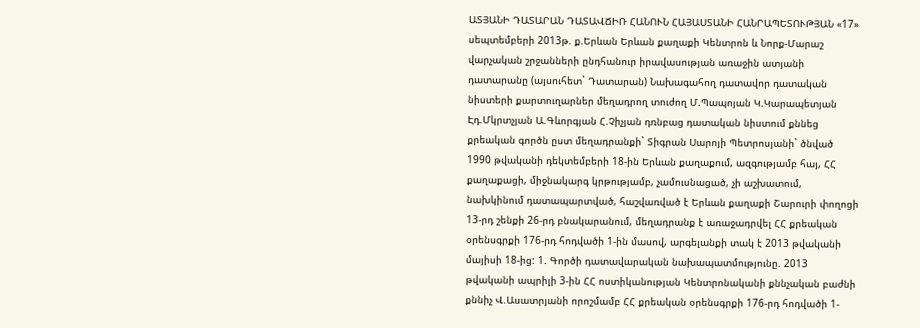ԱՏՅԱՆԻ ԴԱՏԱՐԱՆ ԴԱՏԱՎՃԻՌ ՀԱՆՈՒՆ ՀԱՅԱՍՏԱՆԻ ՀԱՆՐԱՊԵՏՈՒԹՅԱՆ «17» սեպտեմբերի 2013թ. ք.Երևան Երևան քաղաքի Կենտրոն և Նորք-Մարաշ վարչական շրջանների ընդհանուր իրավասության առաջին ատյանի դատարանը (այսուհետ` Դատարան) Նախագահող դատավոր դատական նիստերի քարտուղարներ մեղադրող տուժող Մ.Պապոյան Կ.Կարապետյան Էդ.Մկրտչյան Ա.Գևորգյան Հ.Չիչյան դռնբաց դատական նիստում քննեց քրեական գործն ըստ մեղադրանքի` Տիգրան Սարոյի Պետրոսյանի` ծնված 1990 թվականի դեկտեմբերի 18-ին Երևան քաղաքում, ազգությամբ հայ, ՀՀ քաղաքացի, միջնակարգ կրթությամբ, չամուսնացած, չի աշխատում, նախկինում դատապարտված, հաշվառված է Երևան քաղաքի Շարուրի փողոցի 13-րդ շենքի 26-րդ բնակարանում, մեղադրանք է առաջադրվել ՀՀ քրեական օրենսգրքի 176-րդ հոդվածի 1-ին մասով, արգելանքի տակ է 2013 թվականի մայիսի 18-ից: 1. Գործի դատավարական նախապատմությունը. 2013 թվականի ապրիլի 3-ին ՀՀ ոստիկանության Կենտրոնականի քննչական բաժնի քննիչ Վ.Ասատրյանի որոշմամբ ՀՀ քրեական օրենսգրքի 176-րդ հոդվածի 1-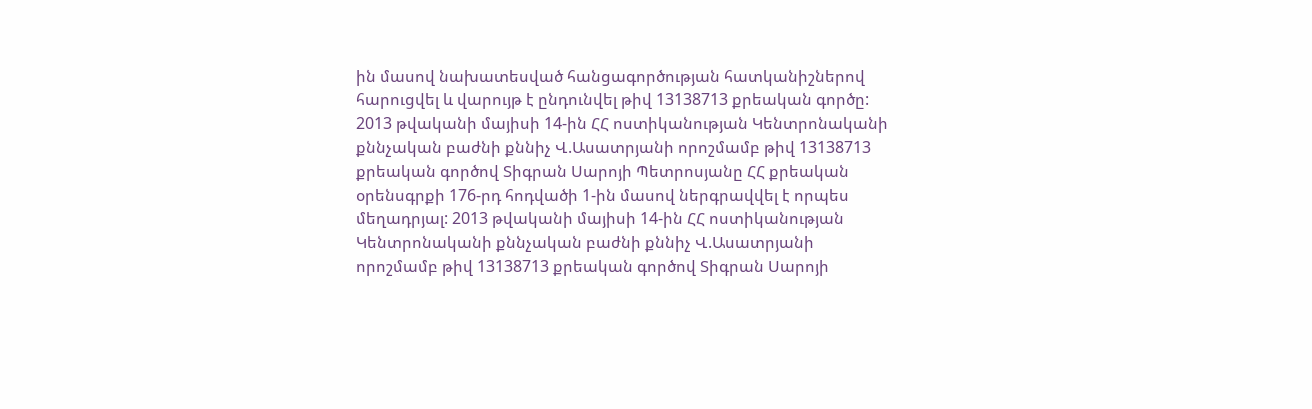ին մասով նախատեսված հանցագործության հատկանիշներով հարուցվել և վարույթ է ընդունվել թիվ 13138713 քրեական գործը: 2013 թվականի մայիսի 14-ին ՀՀ ոստիկանության Կենտրոնականի քննչական բաժնի քննիչ Վ.Ասատրյանի որոշմամբ թիվ 13138713 քրեական գործով Տիգրան Սարոյի Պետրոսյանը ՀՀ քրեական օրենսգրքի 176-րդ հոդվածի 1-ին մասով ներգրավվել է որպես մեղադրյալ: 2013 թվականի մայիսի 14-ին ՀՀ ոստիկանության Կենտրոնականի քննչական բաժնի քննիչ Վ.Ասատրյանի որոշմամբ թիվ 13138713 քրեական գործով Տիգրան Սարոյի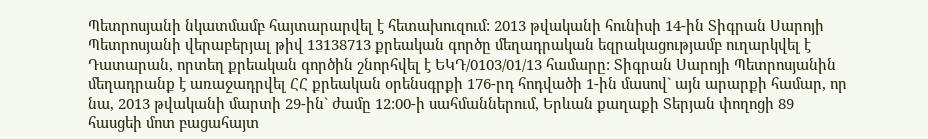Պետրոսյանի նկատմամբ հայտարարվել է հետախուզում: 2013 թվականի հունիսի 14-ին Տիգրան Սարոյի Պետրոսյանի վերաբերյալ թիվ 13138713 քրեական գործը մեղադրական եզրակացությամբ ուղարկվել է Դատարան, որտեղ քրեական գործին շնորհվել է ԵԿԴ/0103/01/13 համարը: Տիգրան Սարոյի Պետրոսյանին մեղադրանք է առաջադրվել ՀՀ քրեական օրենսգրքի 176-րդ հոդվածի 1-ին մասով` այն արարքի համար, որ նա, 2013 թվականի մարտի 29-ին` ժամը 12:00-ի սահմաններում, Երևան քաղաքի Տերյան փողոցի 89 հասցեի մոտ բացահայտ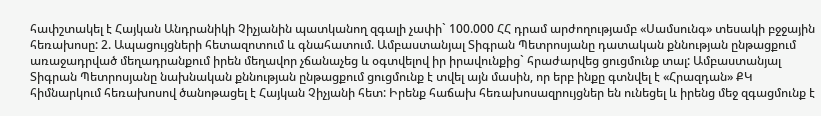հափշտակել է Հայկան Անդրանիկի Չիչյանին պատկանող զգալի չափի` 100.000 ՀՀ դրամ արժողությամբ «Սամսունգ» տեսակի բջջային հեռախոսը: 2. Ապացույցների հետազոտում և գնահատում. Ամբաստանյալ Տիգրան Պետրոսյանը դատական քննության ընթացքում առաջադրված մեղադրանքում իրեն մեղավոր չճանաչեց և օգտվելով իր իրավունքից` հրաժարվեց ցուցմունք տալ: Ամբաստանյալ Տիգրան Պետրոսյանը նախնական քննության ընթացքում ցուցմունք է տվել այն մասին, որ երբ ինքը գտնվել է «Հրազդան» ՔԿ հիմնարկում հեռախոսով ծանոթացել է Հայկան Չիչյանի հետ: Իրենք հաճախ հեռախոսազրույցներ են ունեցել և իրենց մեջ զգացմունք է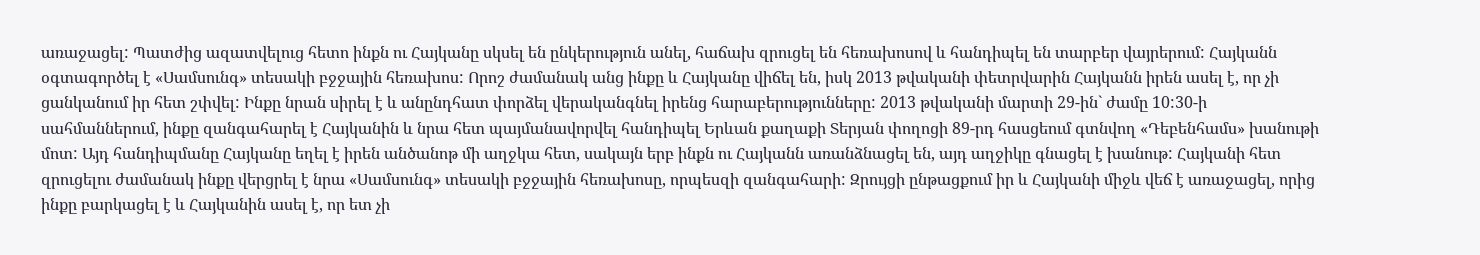առաջացել: Պատժից ազատվելուց հետո ինքն ու Հայկանը սկսել են ընկերություն անել, հաճախ զրուցել են հեռախոսով և հանդիպել են տարբեր վայրերում: Հայկանն օգտագործել է «Սամսունգ» տեսակի բջջային հեռախոս: Որոշ ժամանակ անց ինքը և Հայկանը վիճել են, իսկ 2013 թվականի փետրվարին Հայկանն իրեն ասել է, որ չի ցանկանում իր հետ շփվել: Ինքը նրան սիրել է և անընդհատ փորձել վերականգնել իրենց հարաբերությունները: 2013 թվականի մարտի 29-ին` ժամը 10:30-ի սահմաններում, ինքը զանգահարել է Հայկանին և նրա հետ պայմանավորվել հանդիպել Երևան քաղաքի Տերյան փողոցի 89-րդ հասցեում գտնվող «Դեբենհամս» խանութի մոտ: Այդ հանդիպմանը Հայկանը եղել է իրեն անծանոթ մի աղջկա հետ, սակայն երբ ինքն ու Հայկանն առանձնացել են, այդ աղջիկը գնացել է խանութ: Հայկանի հետ զրուցելու ժամանակ ինքը վերցրել է նրա «Սամսունգ» տեսակի բջջային հեռախոսը, որպեսզի զանգահարի: Զրույցի ընթացքում իր և Հայկանի միջև վեճ է առաջացել, որից ինքը բարկացել է և Հայկանին ասել է, որ ետ չի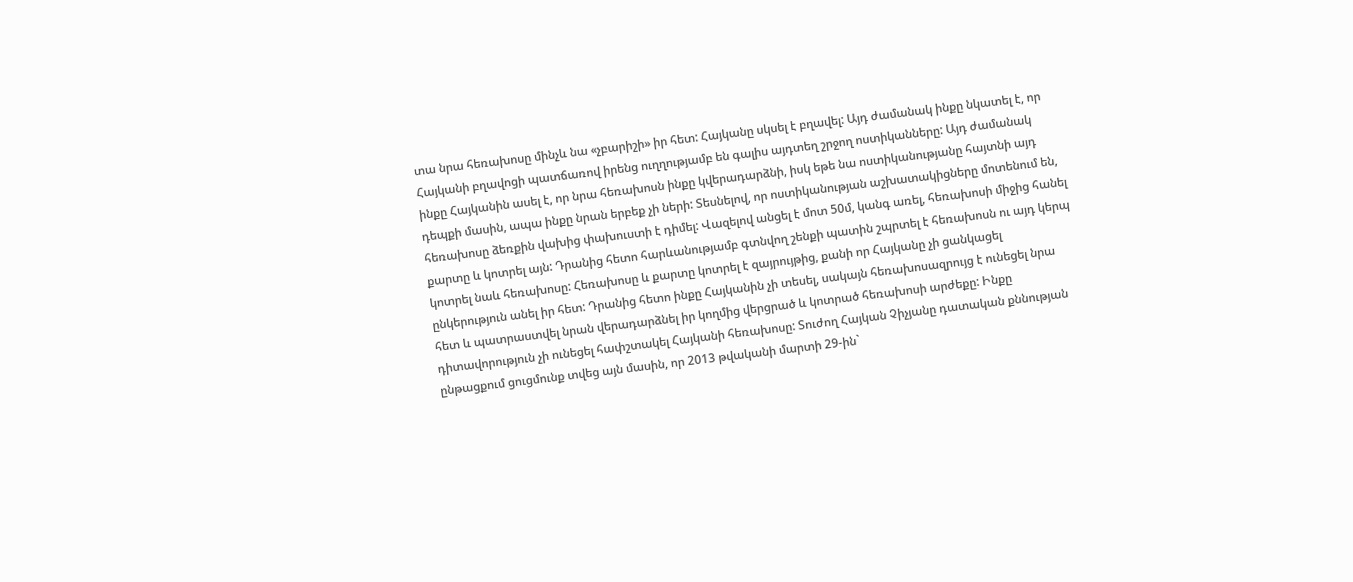տա նրա հեռախոսը մինչև նա «չբարիշի» իր հետ: Հայկանը սկսել է բղավել: Այդ ժամանակ ինքը նկատել է, որ Հայկանի բղավոցի պատճառով իրենց ուղղությամբ են գալիս այդտեղ շրջող ոստիկանները: Այդ ժամանակ ինքը Հայկանին ասել է, որ նրա հեռախոսն ինքը կվերադարձնի, իսկ եթե նա ոստիկանությանը հայտնի այդ դեպքի մասին, ապա ինքը նրան երբեք չի ների: Տեսնելով, որ ոստիկանության աշխատակիցները մոտենում են, հեռախոսը ձեռքին վախից փախուստի է դիմել: Վազելով անցել է մոտ 50մ, կանգ առել, հեռախոսի միջից հանել քարտը և կոտրել այն: Դրանից հետո հարևանությամբ գտնվող շենքի պատին շպրտել է հեռախոսն ու այդ կերպ կոտրել նաև հեռախոսը: Հեռախոսը և քարտը կոտրել է զայրույթից, քանի որ Հայկանը չի ցանկացել ընկերություն անել իր հետ: Դրանից հետո ինքը Հայկանին չի տեսել, սակայն հեռախոսազրույց է ունեցել նրա հետ և պատրաստվել նրան վերադարձնել իր կողմից վերցրած և կոտրած հեռախոսի արժեքը: Ինքը դիտավորություն չի ունեցել հափշտակել Հայկանի հեռախոսը: Տուժող Հայկան Չիչյանը դատական քննության ընթացքում ցուցմունք տվեց այն մասին, որ 2013 թվականի մարտի 29-ին`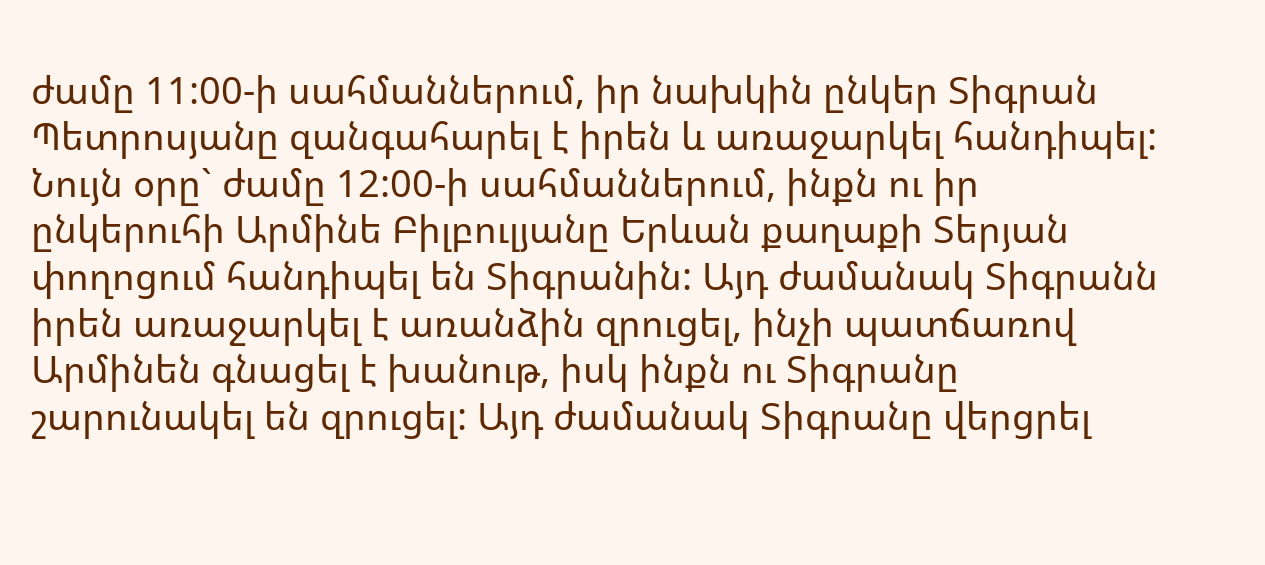ժամը 11:00-ի սահմաններում, իր նախկին ընկեր Տիգրան Պետրոսյանը զանգահարել է իրեն և առաջարկել հանդիպել: Նույն օրը` ժամը 12:00-ի սահմաններում, ինքն ու իր ընկերուհի Արմինե Բիլբուլյանը Երևան քաղաքի Տերյան փողոցում հանդիպել են Տիգրանին: Այդ ժամանակ Տիգրանն իրեն առաջարկել է առանձին զրուցել, ինչի պատճառով Արմինեն գնացել է խանութ, իսկ ինքն ու Տիգրանը շարունակել են զրուցել: Այդ ժամանակ Տիգրանը վերցրել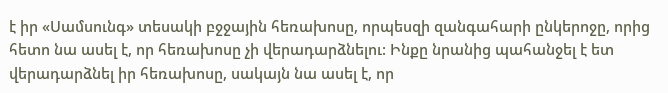է իր «Սամսունգ» տեսակի բջջային հեռախոսը, որպեսզի զանգահարի ընկերոջը, որից հետո նա ասել է, որ հեռախոսը չի վերադարձնելու: Ինքը նրանից պահանջել է ետ վերադարձնել իր հեռախոսը, սակայն նա ասել է, որ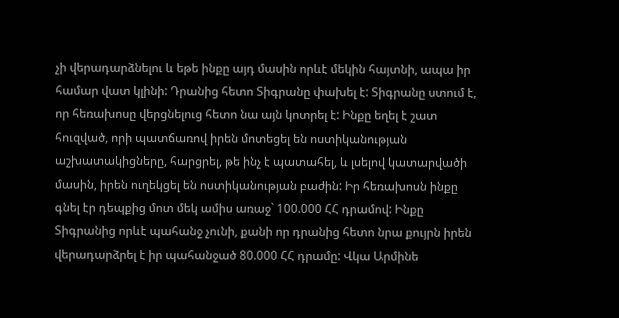չի վերադարձնելու և եթե ինքը այդ մասին որևէ մեկին հայտնի, ապա իր համար վատ կլինի: Դրանից հետո Տիգրանը փախել է: Տիգրանը ստում է, որ հեռախոսը վերցնելուց հետո նա այն կոտրել է: Ինքը եղել է շատ հուզված, որի պատճառով իրեն մոտեցել են ոստիկանության աշխատակիցները, հարցրել, թե ինչ է պատահել, և լսելով կատարվածի մասին, իրեն ուղեկցել են ոստիկանության բաժին: Իր հեռախոսն ինքը գնել էր դեպքից մոտ մեկ ամիս առաջ` 100.000 ՀՀ դրամով: Ինքը Տիգրանից որևէ պահանջ չունի, քանի որ դրանից հետո նրա քույրն իրեն վերադարձրել է իր պահանջած 80.000 ՀՀ դրամը: Վկա Արմինե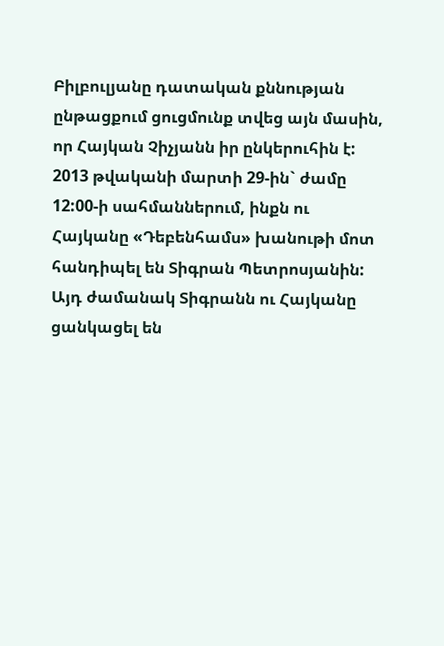Բիլբուլյանը դատական քննության ընթացքում ցուցմունք տվեց այն մասին, որ Հայկան Չիչյանն իր ընկերուհին է: 2013 թվականի մարտի 29-ին` ժամը 12:00-ի սահմաններում, ինքն ու Հայկանը «Դեբենհամս» խանութի մոտ հանդիպել են Տիգրան Պետրոսյանին: Այդ ժամանակ Տիգրանն ու Հայկանը ցանկացել են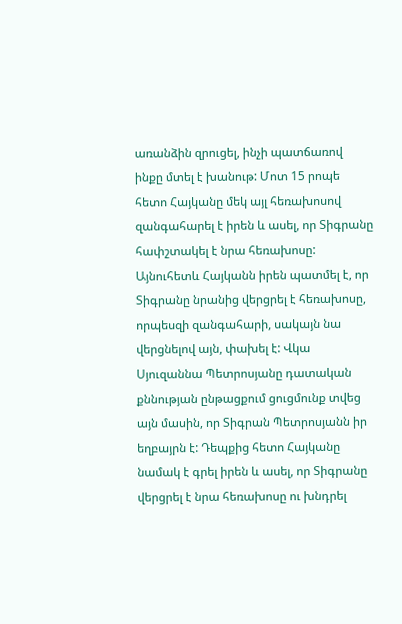առանձին զրուցել, ինչի պատճառով ինքը մտել է խանութ: Մոտ 15 րոպե հետո Հայկանը մեկ այլ հեռախոսով զանգահարել է իրեն և ասել, որ Տիգրանը հափշտակել է նրա հեռախոսը: Այնուհետև Հայկանն իրեն պատմել է, որ Տիգրանը նրանից վերցրել է հեռախոսը, որպեսզի զանգահարի, սակայն նա վերցնելով այն, փախել է: Վկա Սյուզաննա Պետրոսյանը դատական քննության ընթացքում ցուցմունք տվեց այն մասին, որ Տիգրան Պետրոսյանն իր եղբայրն է: Դեպքից հետո Հայկանը նամակ է գրել իրեն և ասել, որ Տիգրանը վերցրել է նրա հեռախոսը ու խնդրել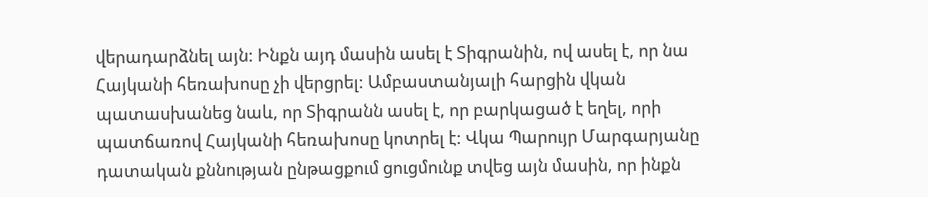վերադարձնել այն: Ինքն այդ մասին ասել է Տիգրանին, ով ասել է, որ նա Հայկանի հեռախոսը չի վերցրել: Ամբաստանյալի հարցին վկան պատասխանեց նաև, որ Տիգրանն ասել է, որ բարկացած է եղել, որի պատճառով Հայկանի հեռախոսը կոտրել է: Վկա Պարույր Մարգարյանը դատական քննության ընթացքում ցուցմունք տվեց այն մասին, որ ինքն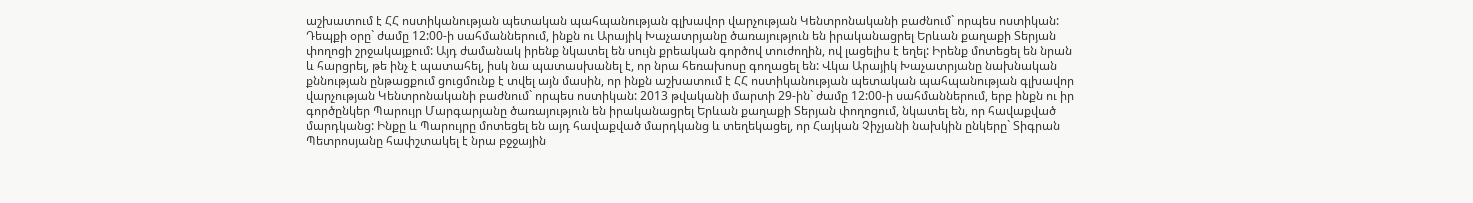աշխատում է ՀՀ ոստիկանության պետական պահպանության գլխավոր վարչության Կենտրոնականի բաժնում` որպես ոստիկան: Դեպքի օրը` ժամը 12:00-ի սահմաններում, ինքն ու Արայիկ Խաչատրյանը ծառայություն են իրականացրել Երևան քաղաքի Տերյան փողոցի շրջակայքում: Այդ ժամանակ իրենք նկատել են սույն քրեական գործով տուժողին, ով լացելիս է եղել: Իրենք մոտեցել են նրան և հարցրել, թե ինչ է պատահել, իսկ նա պատասխանել է, որ նրա հեռախոսը գողացել են: Վկա Արայիկ Խաչատրյանը նախնական քննության ընթացքում ցուցմունք է տվել այն մասին, որ ինքն աշխատում է ՀՀ ոստիկանության պետական պահպանության գլխավոր վարչության Կենտրոնականի բաժնում` որպես ոստիկան: 2013 թվականի մարտի 29-ին` ժամը 12:00-ի սահմաններում, երբ ինքն ու իր գործընկեր Պարույր Մարգարյանը ծառայություն են իրականացրել Երևան քաղաքի Տերյան փողոցում, նկատել են, որ հավաքված մարդկանց: Ինքը և Պարույրը մոտեցել են այդ հավաքված մարդկանց և տեղեկացել, որ Հայկան Չիչյանի նախկին ընկերը` Տիգրան Պետրոսյանը հափշտակել է նրա բջջային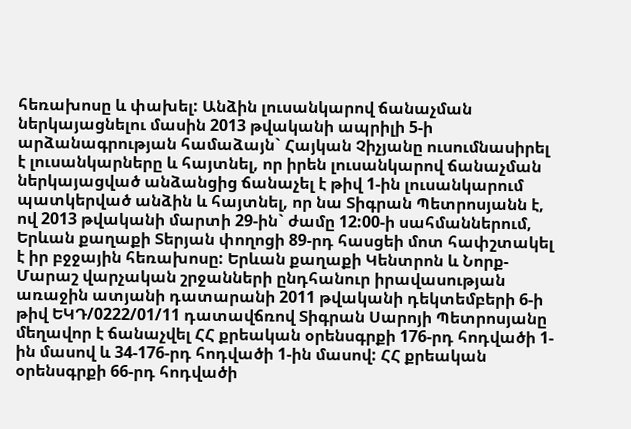հեռախոսը և փախել: Անձին լուսանկարով ճանաչման ներկայացնելու մասին 2013 թվականի ապրիլի 5-ի արձանագրության համաձայն` Հայկան Չիչյանը ուսումնասիրել է լուսանկարները և հայտնել, որ իրեն լուսանկարով ճանաչման ներկայացված անձանցից ճանաչել է թիվ 1-ին լուսանկարում պատկերված անձին և հայտնել, որ նա Տիգրան Պետրոսյանն է, ով 2013 թվականի մարտի 29-ին` ժամը 12:00-ի սահմաններում, Երևան քաղաքի Տերյան փողոցի 89-րդ հասցեի մոտ հափշտակել է իր բջջային հեռախոսը: Երևան քաղաքի Կենտրոն և Նորք-Մարաշ վարչական շրջանների ընդհանուր իրավասության առաջին ատյանի դատարանի 2011 թվականի դեկտեմբերի 6-ի թիվ ԵԿԴ/0222/01/11 դատավճռով Տիգրան Սարոյի Պետրոսյանը մեղավոր է ճանաչվել ՀՀ քրեական օրենսգրքի 176-րդ հոդվածի 1-ին մասով և 34-176-րդ հոդվածի 1-ին մասով: ՀՀ քրեական օրենսգրքի 66-րդ հոդվածի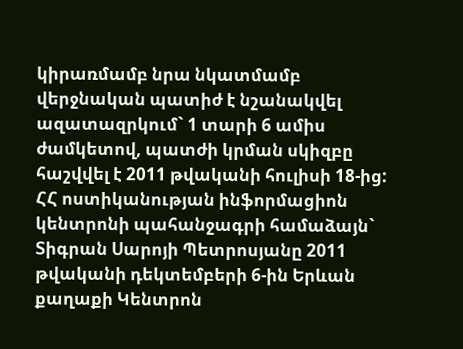կիրառմամբ նրա նկատմամբ վերջնական պատիժ է նշանակվել ազատազրկում` 1 տարի 6 ամիս ժամկետով, պատժի կրման սկիզբը հաշվվել է 2011 թվականի հուլիսի 18-ից: ՀՀ ոստիկանության ինֆորմացիոն կենտրոնի պահանջագրի համաձայն` Տիգրան Սարոյի Պետրոսյանը 2011 թվականի դեկտեմբերի 6-ին Երևան քաղաքի Կենտրոն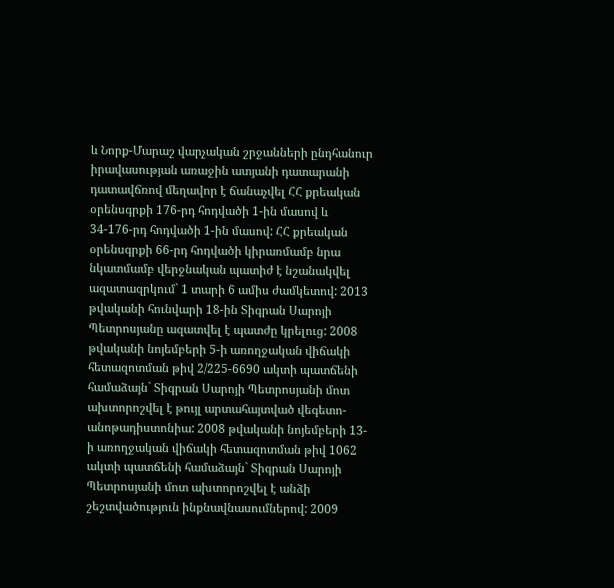և Նորք-Մարաշ վարչական շրջանների ընդհանուր իրավասության առաջին ատյանի դատարանի դատավճռով մեղավոր է ճանաչվել ՀՀ քրեական օրենսգրքի 176-րդ հոդվածի 1-ին մասով և 34-176-րդ հոդվածի 1-ին մասով: ՀՀ քրեական օրենսգրքի 66-րդ հոդվածի կիրառմամբ նրա նկատմամբ վերջնական պատիժ է նշանակվել ազատազրկում` 1 տարի 6 ամիս ժամկետով: 2013 թվականի հունվարի 18-ին Տիգրան Սարոյի Պետրոսյանը ազատվել է պատժը կրելուց: 2008 թվականի նոյեմբերի 5-ի առողջական վիճակի հետազոտման թիվ 2/225-6690 ակտի պատճենի համաձայն` Տիգրան Սարոյի Պետրոսյանի մոտ ախտորոշվել է թույլ արտահայտված վեգետո-անոթադիստոնիա: 2008 թվականի նոյեմբերի 13-ի առողջական վիճակի հետազոտման թիվ 1062 ակտի պատճենի համաձայն` Տիգրան Սարոյի Պետրոսյանի մոտ ախտորոշվել է անձի շեշտվածություն ինքնավնասումներով: 2009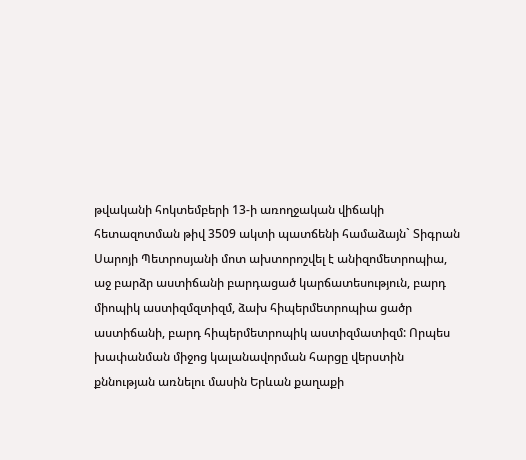թվականի հոկտեմբերի 13-ի առողջական վիճակի հետազոտման թիվ 3509 ակտի պատճենի համաձայն` Տիգրան Սարոյի Պետրոսյանի մոտ ախտորոշվել է անիզոմետրոպիա, աջ բարձր աստիճանի բարդացած կարճատեսություն, բարդ միոպիկ աստիզմզտիզմ, ձախ հիպերմետրոպիա ցածր աստիճանի, բարդ հիպերմետրոպիկ աստիզմատիզմ: Որպես խափանման միջոց կալանավորման հարցը վերստին քննության առնելու մասին Երևան քաղաքի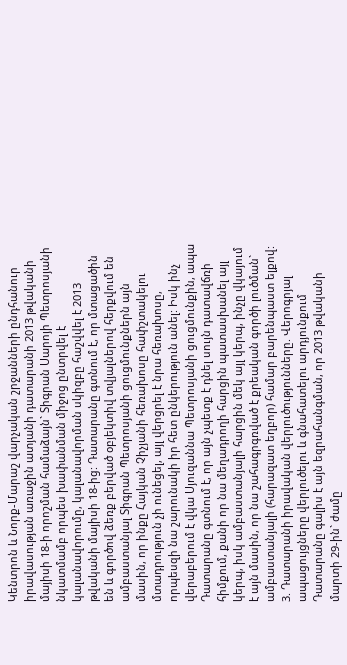Կենտրոն և Նորք-Մարաշ վարչական շրջանների ընդհանուր իրավասության առաջին ատյանի դատարանի 2013 թվականի մայիսի 18-ի որոշման համաձայն` Տիգրան Սարոյի Պետրոսյանի նկատմամբ որպես խափանման միջոց ընտրվել է կալանավորումը, կալանավորման սկիզբը հաշվվել է 2013 թվականի մայիսի 18-ից: Դատարանը գտնում է, որ մտացածին են և գործով ձեռք բերված օբյեկտիվ տվյալներով հերքվում են ամբաստանյալ Տիգրան Պետրոսյանի ցուցմունքներն այն մասին, որ ինքը Հայկան Չիչյանի հեռախոսը հափշտակելու մտադրություն չի ունեցել, այլ վերցրել է նրա հեռախոսը, որպեսզի նա շարունակի իր հետ ընկերություն անել: Իսկ ինչ վերաբերում է վկա Սյուզաննա Պետրոսյանի ցուցմունքին, ապա Դատարանը գտնում է, որ այն չպետք է դնել սույն դատավճռի հիմքում, քանի որ նա մեղադրողի հարցին պատասխանել այլ կերպ, իսկ ամբաստանյալի հարցին մեկ այլ կերպ, ինչը վկայում է այն մասին, որ նա շահագրգռված է քրեական գործի լուծման` ամբաստանյալի (հարազատ եղբոր) համար բարենպաստ ելքով: 3. Դատարանի իրավական վերլուծությունները. Վերոգրյալ ապացույցները վերլուծելու և գնահատելու արդյունքում Դատարանը գալիս է այն եզրահանգման, որ 2013 թվականի մարտի 29-ին` ժամը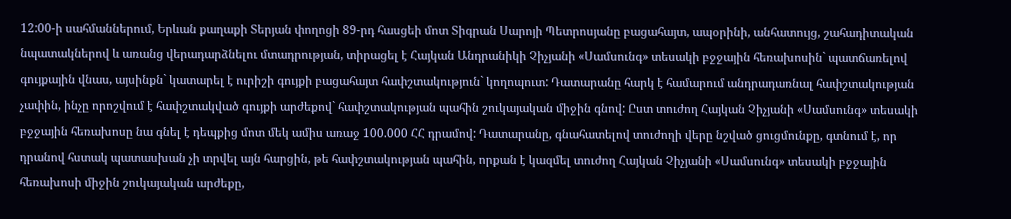12:00-ի սահմաններում, Երևան քաղաքի Տերյան փողոցի 89-րդ հասցեի մոտ Տիգրան Սարոյի Պետրոսյանը բացահայտ, ապօրինի, անհատույց, շահադիտական նպատակներով և առանց վերադարձնելու մտադրության, տիրացել է Հայկան Անդրանիկի Չիչյանի «Սամսունգ» տեսակի բջջային հեռախոսին` պատճառելով գույքային վնաս, այսինքն` կատարել է ուրիշի գույքի բացահայտ հափշտակություն` կողոպուտ: Դատարանը հարկ է համարում անդրադառնալ հափշտակության չափին, ինչը որոշվում է հափշտակված գույքի արժեքով` հափշտակության պահին շուկայական միջին գնով: Ըստ տուժող Հայկան Չիչյանի «Սամսունգ» տեսակի բջջային հեռախոսը նա գնել է դեպքից մոտ մեկ ամիս առաջ 100.000 ՀՀ դրամով: Դատարանը, գնահատելով տուժողի վերը նշված ցուցմունքը, գտնում է, որ դրանով հստակ պատասխան չի տրվել այն հարցին, թե հափշտակության պահին, որքան է կազմել տուժող Հայկան Չիչյանի «Սամսունգ» տեսակի բջջային հեռախոսի միջին շուկայական արժեքը,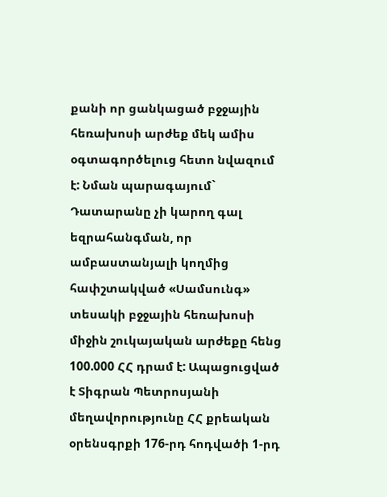քանի որ ցանկացած բջջային հեռախոսի արժեք մեկ ամիս օգտագործելուց հետո նվազում է: Նման պարագայում` Դատարանը չի կարող գալ եզրահանգման, որ ամբաստանյալի կողմից հափշտակված «Սամսունգ» տեսակի բջջային հեռախոսի միջին շուկայական արժեքը հենց 100.000 ՀՀ դրամ է: Ապացուցված է Տիգրան Պետրոսյանի մեղավորությունը ՀՀ քրեական օրենսգրքի 176-րդ հոդվածի 1-րդ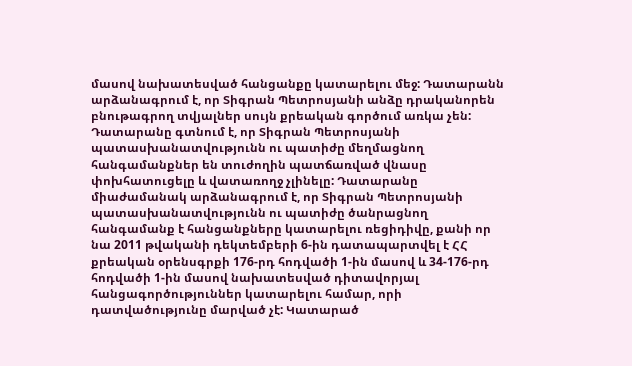մասով նախատեսված հանցանքը կատարելու մեջ: Դատարանն արձանագրում է, որ Տիգրան Պետրոսյանի անձը դրականորեն բնութագրող տվյալներ սույն քրեական գործում առկա չեն: Դատարանը գտնում է, որ Տիգրան Պետրոսյանի պատասխանատվությունն ու պատիժը մեղմացնող հանգամանքներ են տուժողին պատճառված վնասը փոխհատուցելը և վատառողջ չլինելը: Դատարանը միաժամանակ արձանագրում է, որ Տիգրան Պետրոսյանի պատասխանատվությունն ու պատիժը ծանրացնող հանգամանք է հանցանքները կատարելու ռեցիդիվը, քանի որ նա 2011 թվականի դեկտեմբերի 6-ին դատապարտվել է ՀՀ քրեական օրենսգրքի 176-րդ հոդվածի 1-ին մասով և 34-176-րդ հոդվածի 1-ին մասով նախատեսված դիտավորյալ հանցագործություններ կատարելու համար, որի դատվածությունը մարված չէ: Կատարած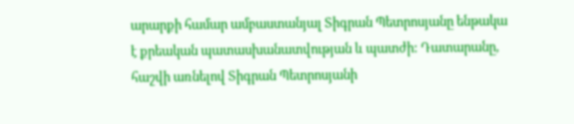արարքի համար ամբաստանյալ Տիգրան Պետրոսյանը ենթակա է քրեական պատասխանատվության և պատժի: Դատարանը, հաշվի առնելով Տիգրան Պետրոսյանի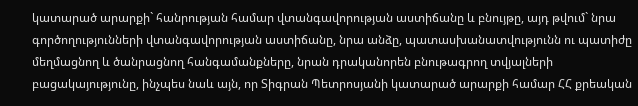կատարած արարքի` հանրության համար վտանգավորության աստիճանը և բնույթը, այդ թվում` նրա գործողությունների վտանգավորության աստիճանը, նրա անձը, պատասխանատվությունն ու պատիժը մեղմացնող և ծանրացնող հանգամանքները, նրան դրականորեն բնութագրող տվյալների բացակայությունը, ինչպես նաև այն, որ Տիգրան Պետրոսյանի կատարած արարքի համար ՀՀ քրեական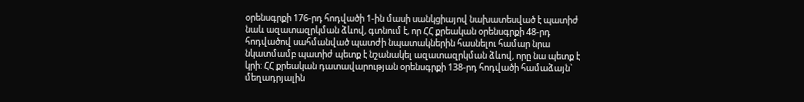օրենսգրքի 176-րդ հոդվածի 1-ին մասի սանկցիայով նախատեսված է պատիժ նաև ազատազրկման ձևով, գտնում է, որ ՀՀ քրեական օրենսգրքի 48-րդ հոդվածով սահմանված պատժի նպատակներին հասնելու համար նրա նկատմամբ պատիժ պետք է նշանակել ազատազրկման ձևով, որը նա պետք է կրի: ՀՀ քրեական դատավարության օրենսգրքի 138-րդ հոդվածի համաձայն` մեղադրյալին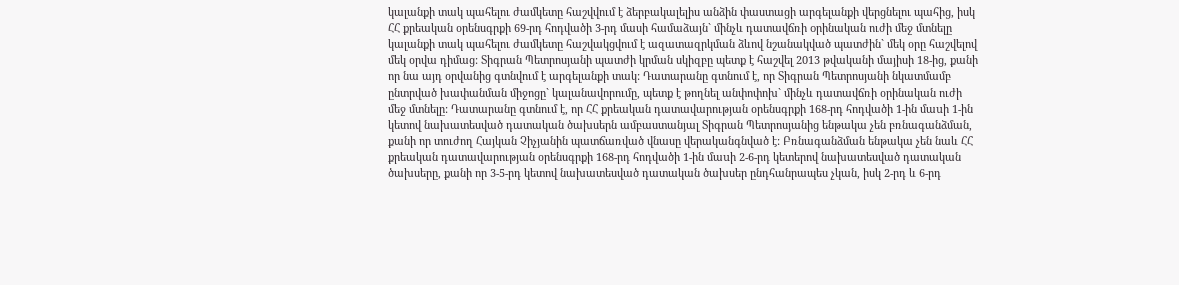կալանքի տակ պահելու ժամկետը հաշվվում է ձերբակալելիս անձին փաստացի արգելանքի վերցնելու պահից, իսկ ՀՀ քրեական օրենսգրքի 69-րդ հոդվածի 3-րդ մասի համաձայն` մինչև դատավճռի oրինական ուժի մեջ մտնելը կալանքի տակ պահելու ժամկետը հաշվակցվում է ազատազրկման ձևով նշանակված պատժին` մեկ օրը հաշվելով մեկ օրվա դիմաց: Տիգրան Պետրոսյանի պատժի կրման սկիզբը պետք է հաշվել 2013 թվականի մայիսի 18-ից, քանի որ նա այդ օրվանից գտնվում է արգելանքի տակ: Դատարանը գտնում է, որ Տիգրան Պետրոսյանի նկատմամբ ընտրված խափանման միջոցը` կալանավորումը, պետք է թողնել անփոփոխ` մինչև դատավճռի օրինական ուժի մեջ մտնելը: Դատարանը գտնում է, որ ՀՀ քրեական դատավարության օրենսգրքի 168-րդ հոդվածի 1-ին մաuի 1-ին կետով նախատեսված դատական ծախսերն ամբաստանյալ Տիգրան Պետրոսյանից ենթակա չեն բռնագանձման, քանի որ տուժող Հայկան Չիչյանին պատճառված վնասը վերականգնված է: Բռնագանձման ենթակա չեն նաև ՀՀ քրեական դատավարության օրենսգրքի 168-րդ հոդվածի 1-ին մաuի 2-6-րդ կետերով նախատեսված դատական ծախսերը, քանի որ 3-5-րդ կետով նախատեսված դատական ծախսեր ընդհանրապես չկան, իսկ 2-րդ և 6-րդ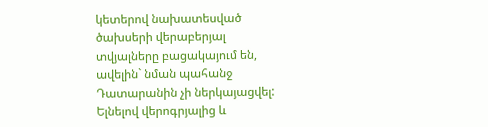կետերով նախատեսված ծախսերի վերաբերյալ տվյալները բացակայում են, ավելին` նման պահանջ Դատարանին չի ներկայացվել: Ելնելով վերոգրյալից և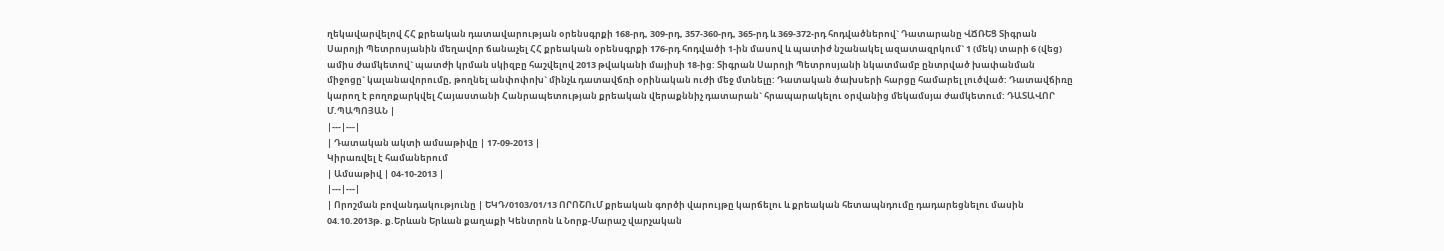ղեկավարվելով ՀՀ քրեական դատավարության օրենսգրքի 168-րդ, 309-րդ, 357-360-րդ, 365-րդ և 369-372-րդ հոդվածներով` Դատարանը ՎՃՌԵՑ Տիգրան Սարոյի Պետրոսյանին մեղավոր ճանաչել ՀՀ քրեական օրենսգրքի 176-րդ հոդվածի 1-ին մասով և պատիժ նշանակել ազատազրկում` 1 (մեկ) տարի 6 (վեց) ամիս ժամկետով` պատժի կրման սկիզբը հաշվելով 2013 թվականի մայիսի 18-ից: Տիգրան Սարոյի Պետրոսյանի նկատմամբ ընտրված խափանման միջոցը` կալանավորումը, թողնել անփոփոխ` մինչև դատավճռի օրինական ուժի մեջ մտնելը: Դատական ծախսերի հարցը համարել լուծված: Դատավճիռը կարող է բողոքարկվել Հայաստանի Հանրապետության քրեական վերաքննիչ դատարան` հրապարակելու օրվանից մեկամսյա ժամկետում: ԴԱՏԱՎՈՐ Մ.ՊԱՊՈՅԱՆ |
|---|---|
| Դատական ակտի ամսաթիվը | 17-09-2013 |
Կիրառվել է համաներում
| Ամսաթիվ | 04-10-2013 |
|---|---|
| Որոշման բովանդակությունը | ԵԿԴ/0103/01/13 ՈՐՈՇՈւՄ քրեական գործի վարույթը կարճելու և քրեական հետապնդումը դադարեցնելու մասին 04.10.2013թ. ք.Երևան Երևան քաղաքի Կենտրոն և Նորք-Մարաշ վարչական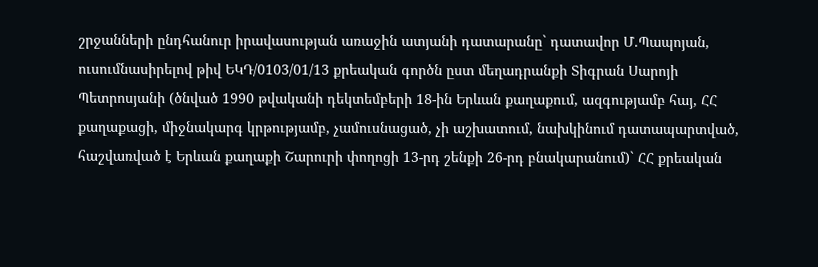շրջանների ընդհանուր իրավասության առաջին ատյանի դատարանը` դատավոր Մ.Պապոյան, ուսումնասիրելով թիվ ԵԿԴ/0103/01/13 քրեական գործն ըստ մեղադրանքի Տիգրան Սարոյի Պետրոսյանի (ծնված 1990 թվականի դեկտեմբերի 18-ին Երևան քաղաքում, ազգությամբ հայ, ՀՀ քաղաքացի, միջնակարգ կրթությամբ, չամուսնացած, չի աշխատում, նախկինում դատապարտված, հաշվառված է Երևան քաղաքի Շարուրի փողոցի 13-րդ շենքի 26-րդ բնակարանում)` ՀՀ քրեական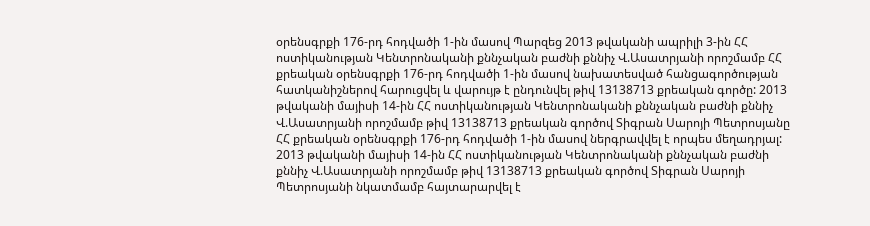օրենսգրքի 176-րդ հոդվածի 1-ին մասով Պարզեց 2013 թվականի ապրիլի 3-ին ՀՀ ոստիկանության Կենտրոնականի քննչական բաժնի քննիչ Վ.Ասատրյանի որոշմամբ ՀՀ քրեական օրենսգրքի 176-րդ հոդվածի 1-ին մասով նախատեսված հանցագործության հատկանիշներով հարուցվել և վարույթ է ընդունվել թիվ 13138713 քրեական գործը: 2013 թվականի մայիսի 14-ին ՀՀ ոստիկանության Կենտրոնականի քննչական բաժնի քննիչ Վ.Ասատրյանի որոշմամբ թիվ 13138713 քրեական գործով Տիգրան Սարոյի Պետրոսյանը ՀՀ քրեական օրենսգրքի 176-րդ հոդվածի 1-ին մասով ներգրավվել է որպես մեղադրյալ: 2013 թվականի մայիսի 14-ին ՀՀ ոստիկանության Կենտրոնականի քննչական բաժնի քննիչ Վ.Ասատրյանի որոշմամբ թիվ 13138713 քրեական գործով Տիգրան Սարոյի Պետրոսյանի նկատմամբ հայտարարվել է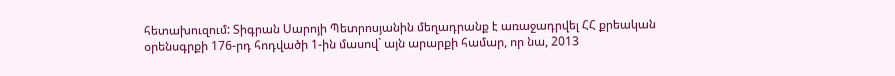հետախուզում: Տիգրան Սարոյի Պետրոսյանին մեղադրանք է առաջադրվել ՀՀ քրեական օրենսգրքի 176-րդ հոդվածի 1-ին մասով` այն արարքի համար, որ նա, 2013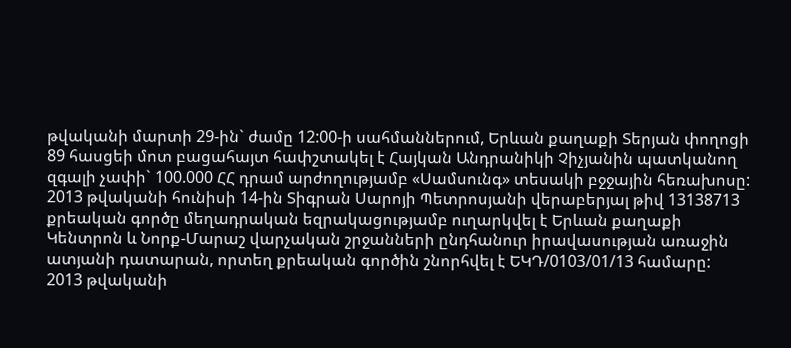թվականի մարտի 29-ին` ժամը 12:00-ի սահմաններում, Երևան քաղաքի Տերյան փողոցի 89 հասցեի մոտ բացահայտ հափշտակել է Հայկան Անդրանիկի Չիչյանին պատկանող զգալի չափի` 100.000 ՀՀ դրամ արժողությամբ «Սամսունգ» տեսակի բջջային հեռախոսը: 2013 թվականի հունիսի 14-ին Տիգրան Սարոյի Պետրոսյանի վերաբերյալ թիվ 13138713 քրեական գործը մեղադրական եզրակացությամբ ուղարկվել է Երևան քաղաքի Կենտրոն և Նորք-Մարաշ վարչական շրջանների ընդհանուր իրավասության առաջին ատյանի դատարան, որտեղ քրեական գործին շնորհվել է ԵԿԴ/0103/01/13 համարը: 2013 թվականի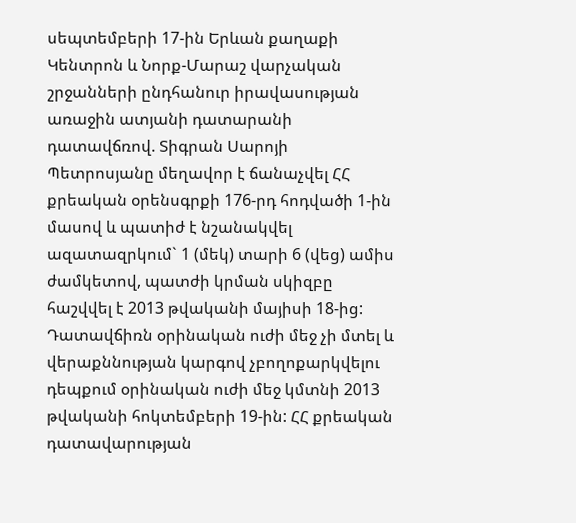սեպտեմբերի 17-ին Երևան քաղաքի Կենտրոն և Նորք-Մարաշ վարչական շրջանների ընդհանուր իրավասության առաջին ատյանի դատարանի դատավճռով. Տիգրան Սարոյի Պետրոսյանը մեղավոր է ճանաչվել ՀՀ քրեական օրենսգրքի 176-րդ հոդվածի 1-ին մասով և պատիժ է նշանակվել ազատազրկում` 1 (մեկ) տարի 6 (վեց) ամիս ժամկետով, պատժի կրման սկիզբը հաշվվել է 2013 թվականի մայիսի 18-ից: Դատավճիռն օրինական ուժի մեջ չի մտել և վերաքննության կարգով չբողոքարկվելու դեպքում օրինական ուժի մեջ կմտնի 2013 թվականի հոկտեմբերի 19-ին: ՀՀ քրեական դատավարության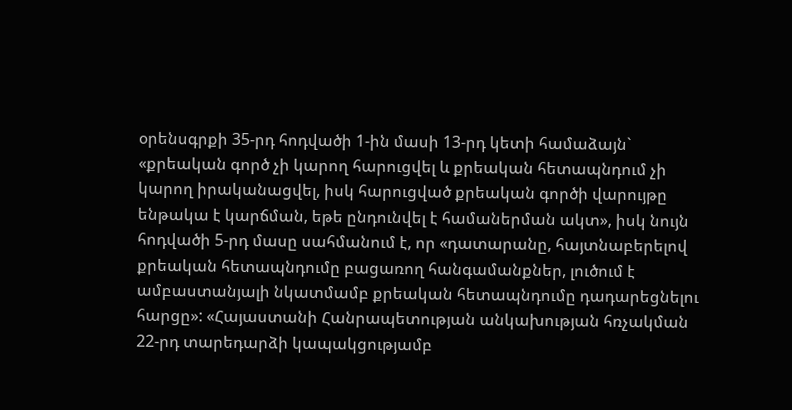օրենսգրքի 35-րդ հոդվածի 1-ին մասի 13-րդ կետի համաձայն` «քրեական գործ չի կարող հարուցվել և քրեական հետապնդում չի կարող իրականացվել, իսկ հարուցված քրեական գործի վարույթը ենթակա է կարճման, եթե ընդունվել է համաներման ակտ», իսկ նույն հոդվածի 5-րդ մասը սահմանում է, որ «դատարանը, հայտնաբերելով քրեական հետապնդումը բացառող հանգամանքներ, լուծում է ամբաստանյալի նկատմամբ քրեական հետապնդումը դադարեցնելու հարցը»: «Հայաստանի Հանրապետության անկախության հռչակման 22-րդ տարեդարձի կապակցությամբ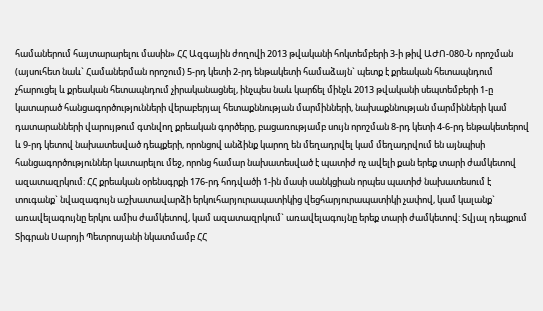համաներում հայտարարելու մասին» ՀՀ Ազգային ժողովի 2013 թվականի հոկտեմբերի 3-ի թիվ ԱԺՈ-080-Ն որոշման (այսուհետ նաև` Համաներման որոշում) 5-րդ կետի 2-րդ ենթակետի համաձայն` պետք է քրեական հետապնդում չհարուցել և քրեական հետապնդում չիրականացնել, ինչպես նաև կարճել մինչև 2013 թվականի սեպտեմբերի 1-ը կատարած հանցագործությունների վերաբերյալ հետաքննության մարմինների, նախաքննության մարմինների կամ դատարանների վարույթում գտնվող քրեական գործերը, բացառությամբ սույն որոշման 8-րդ կետի 4-6-րդ ենթակետերով և 9-րդ կետով նախատեսված դեպքերի, որոնցով անձինք կարող են մեղադրվել կամ մեղադրվում են այնպիսի հանցագործություններ կատարելու մեջ, որոնց համար նախատեսված է պատիժ ոչ ավելի քան երեք տարի ժամկետով ազատազրկում: ՀՀ քրեական օրենսգրքի 176-րդ հոդվածի 1-ին մասի սանկցիան որպես պատիժ նախատեսում է տուգանք` նվազագույն աշխատավարձի երկուհարյուրապատիկից վեցհարյուրապատիկի չափով, կամ կալանք` առավելագույնը երկու ամիս ժամկետով, կամ ազատազրկում` առավելագույնը երեք տարի ժամկետով: Տվյալ դեպքում Տիգրան Սարոյի Պետրոսյանի նկատմամբ ՀՀ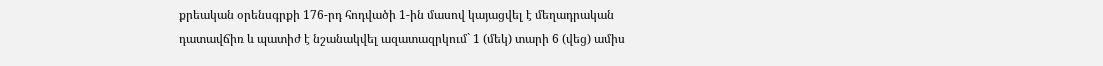քրեական օրենսգրքի 176-րդ հոդվածի 1-ին մասով կայացվել է մեղադրական դատավճիռ և պատիժ է նշանակվել ազատազրկում` 1 (մեկ) տարի 6 (վեց) ամիս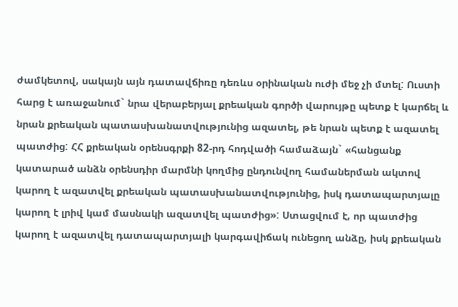ժամկետով, սակայն այն դատավճիռը դեռևս օրինական ուժի մեջ չի մտել: Ուստի հարց է առաջանում` նրա վերաբերյալ քրեական գործի վարույթը պետք է կարճել և նրան քրեական պատասխանատվությունից ազատել, թե նրան պետք է ազատել պատժից: ՀՀ քրեական օրենսգրքի 82-րդ հոդվածի համաձայն` «հանցանք կատարած անձն օրենսդիր մարմնի կողմից ընդունվող համաներման ակտով կարող է ազատվել քրեական պատասխանատվությունից, իսկ դատապարտյալը կարող է լրիվ կամ մասնակի ազատվել պատժից»: Ստացվում է, որ պատժից կարող է ազատվել դատապարտյալի կարգավիճակ ունեցող անձը, իսկ քրեական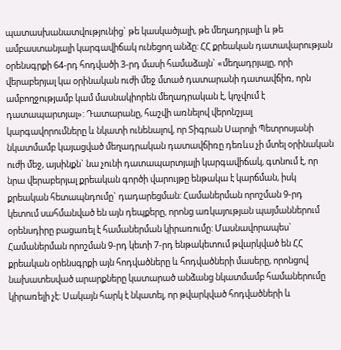պատասխանատվությունից` թե կասկածյալի, թե մեղադրյալի և թե ամբաստանյալի կարգավիճակ ունեցող անձը: ՀՀ քրեական դատավարության օրենսգրքի 64-րդ հոդվածի 3-րդ մասի համաձայն` «մեղադրյալը, որի վերաբերյալ կա օրինական ուժի մեջ մտած դատարանի դատավճիռ, որն ամբողջությամբ կամ մասնակիորեն մեղադրական է, կոչվում է դատապարտյալ»: Դատարանը, հաշվի առնելով վերոնշյալ կարգավորումները և նկատի ունենալով, որ Տիգրան Սարոյի Պետրոսյանի նկատմամբ կայացված մեղադրական դատավճիռը դեռևս չի մտել օրինական ուժի մեջ, այսինքն` նա չունի դատապարտյալի կարգավիճակ, գտնում է, որ նրա վերաբերյալ քրեական գործի վարույթը ենթակա է կարճման, իսկ քրեական հետապնդումը` դադարեցման: Համաներման որոշման 9-րդ կետում սահմանված են այն դեպքերը, որոնց առկայության պայմաններում օրենսդիրը բացառել է համաներման կիրառումը: Մասնավորապես` Համաներման որոշման 9-րդ կետի 7-րդ ենթակետում թվարկված են ՀՀ քրեական օրենսգրքի այն հոդվածները և հոդվածների մասերը, որոնցով նախատեսված արարքները կատարած անձանց նկատմամբ համաներումը կիրառելի չէ: Սակայն հարկ է նկատել, որ թվարկված հոդվածների և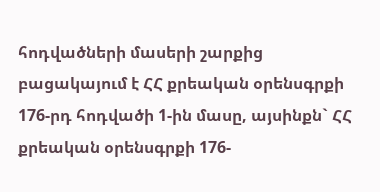հոդվածների մասերի շարքից բացակայում է ՀՀ քրեական օրենսգրքի 176-րդ հոդվածի 1-ին մասը, այսինքն` ՀՀ քրեական օրենսգրքի 176-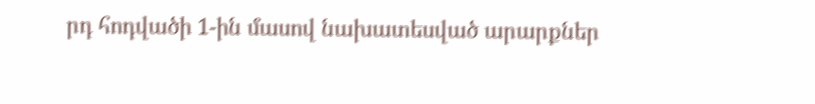րդ հոդվածի 1-ին մասով նախատեսված արարքներ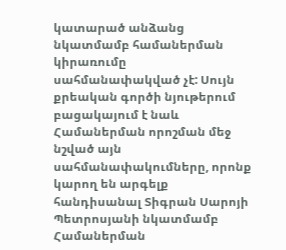կատարած անձանց նկատմամբ համաներման կիրառումը սահմանափակված չէ: Սույն քրեական գործի նյութերում բացակայում է նաև Համաներման որոշման մեջ նշված այն սահմանափակումները, որոնք կարող են արգելք հանդիսանալ Տիգրան Սարոյի Պետրոսյանի նկատմամբ Համաներման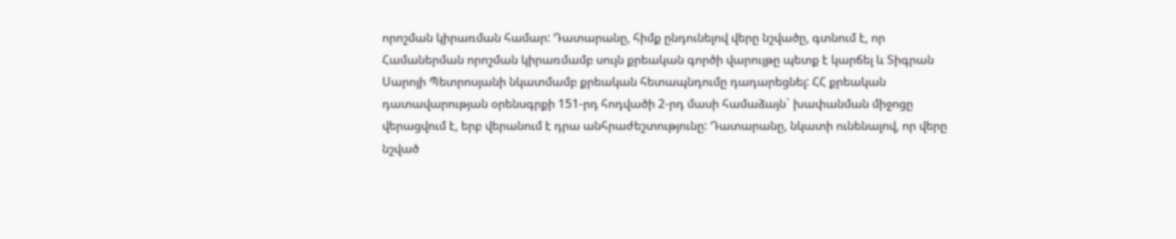որոշման կիրառման համար: Դատարանը, հիմք ընդունելով վերը նշվածը, գտնում է, որ Համաներման որոշման կիրառմամբ սույն քրեական գործի վարույթը պետք է կարճել և Տիգրան Սարոյի Պետրոսյանի նկատմամբ քրեական հետապնդումը դադարեցնել: ՀՀ քրեական դատավարության օրենսգրքի 151-րդ հոդվածի 2-րդ մասի համաձայն` խափանման միջոցը վերացվում է, երբ վերանում է դրա անհրաժեշտությունը: Դատարանը, նկատի ունենալով, որ վերը նշված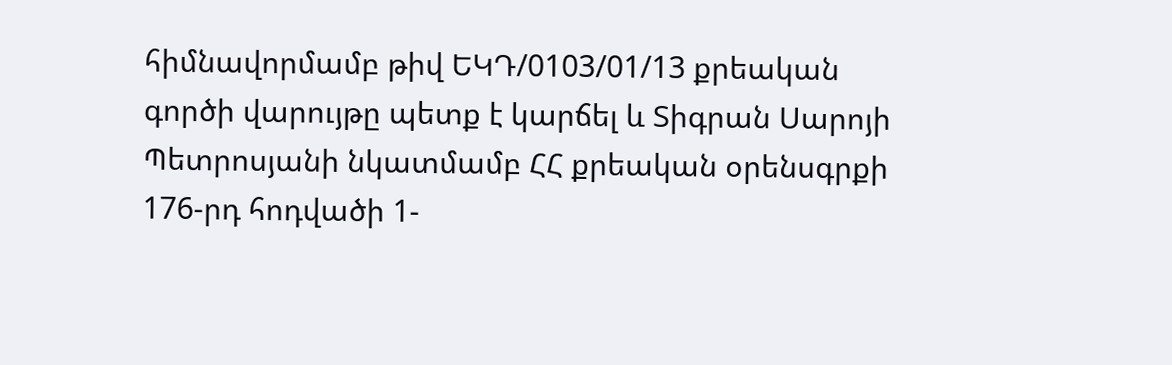հիմնավորմամբ թիվ ԵԿԴ/0103/01/13 քրեական գործի վարույթը պետք է կարճել և Տիգրան Սարոյի Պետրոսյանի նկատմամբ ՀՀ քրեական օրենսգրքի 176-րդ հոդվածի 1-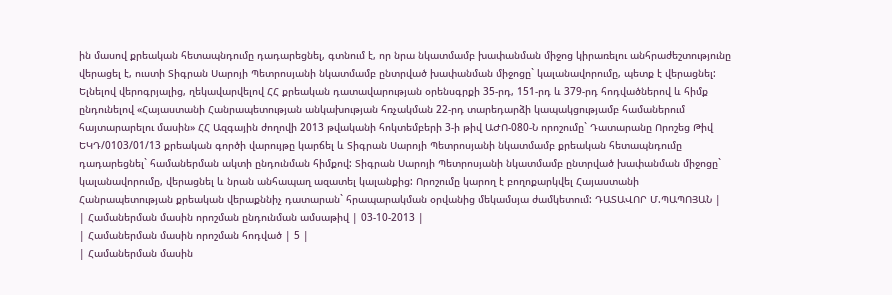ին մասով քրեական հետապնդումը դադարեցնել, գտնում է, որ նրա նկատմամբ խափանման միջոց կիրառելու անհրաժեշտությունը վերացել է, ուստի Տիգրան Սարոյի Պետրոսյանի նկատմամբ ընտրված խափանման միջոցը` կալանավորումը, պետք է վերացնել: Ելնելով վերոգրյալից, ղեկավարվելով ՀՀ քրեական դատավարության օրենսգրքի 35-րդ, 151-րդ և 379-րդ հոդվածներով և հիմք ընդունելով «Հայաստանի Հանրապետության անկախության հռչակման 22-րդ տարեդարձի կապակցությամբ համաներում հայտարարելու մասին» ՀՀ Ազգային ժողովի 2013 թվականի հոկտեմբերի 3-ի թիվ ԱԺՈ-080-Ն որոշումը` Դատարանը Որոշեց Թիվ ԵԿԴ/0103/01/13 քրեական գործի վարույթը կարճել և Տիգրան Սարոյի Պետրոսյանի նկատմամբ քրեական հետապնդումը դադարեցնել` համաներման ակտի ընդունման հիմքով: Տիգրան Սարոյի Պետրոսյանի նկատմամբ ընտրված խափանման միջոցը` կալանավորումը, վերացնել և նրան անհապաղ ազատել կալանքից: Որոշումը կարող է բողոքարկվել Հայաստանի Հանրապետության քրեական վերաքննիչ դատարան` հրապարակման օրվանից մեկամսյա ժամկետում: ԴԱՏԱՎՈՐ Մ.ՊԱՊՈՅԱՆ |
| Համաներման մասին որոշման ընդունման ամսաթիվ | 03-10-2013 |
| Համաներման մասին որոշման հոդված | 5 |
| Համաներման մասին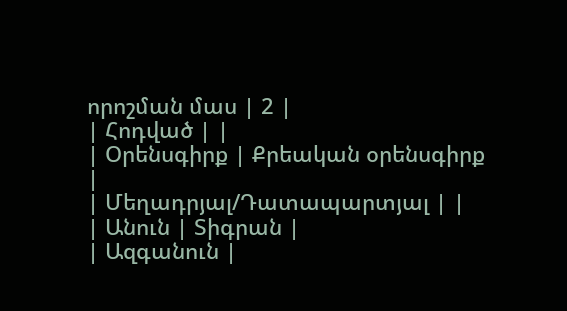որոշման մաս | 2 |
| Հոդված | |
| Օրենսգիրք | Քրեական օրենսգիրք |
| Մեղադրյալ/Դատապարտյալ | |
| Անուն | Տիգրան |
| Ազգանուն |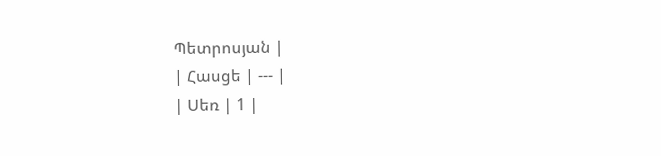Պետրոսյան |
| Հասցե | --- |
| Սեռ | 1 |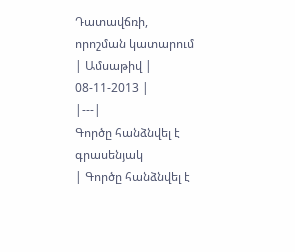Դատավճռի, որոշման կատարում
| Ամսաթիվ | 08-11-2013 |
|---|
Գործը հանձնվել է գրասենյակ
| Գործը հանձնվել է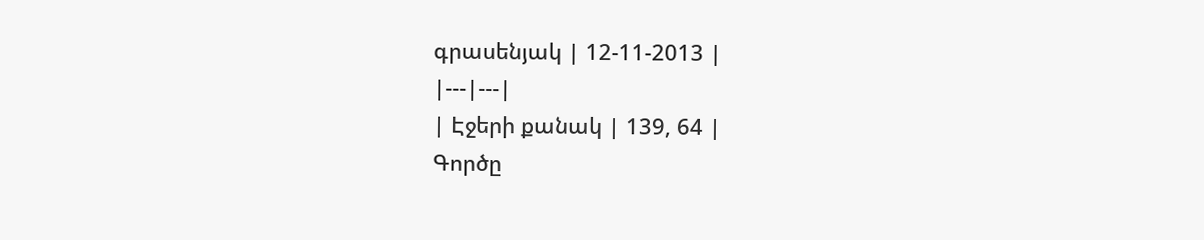գրասենյակ | 12-11-2013 |
|---|---|
| Էջերի քանակ | 139, 64 |
Գործը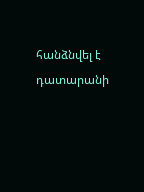հանձնվել է դատարանի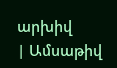արխիվ
| Ամսաթիվ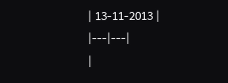| 13-11-2013 |
|---|---|
|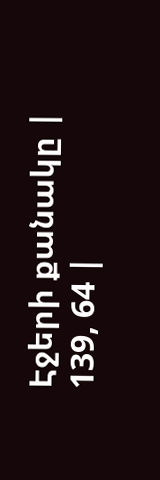Էջերի քանակը | 139, 64 |